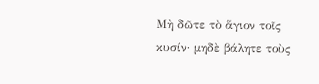Μὴ δῶτε τὸ ἅγιον τοῖς κυσίν· μηδὲ βάλητε τοὺς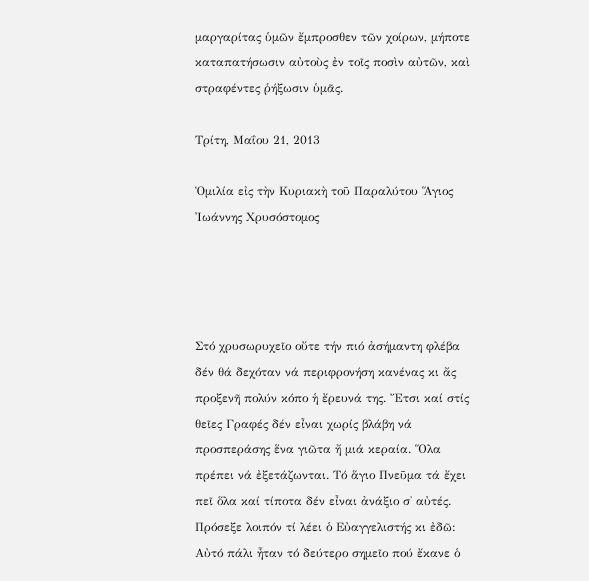μαργαρίτας ὑμῶν ἔμπροσθεν τῶν χοίρων, μήποτε καταπατήσωσιν αὐτοὺς ἐν τοῖς ποσὶν αὐτῶν, καὶ στραφέντες ῥήξωσιν ὑμᾶς.

Τρίτη, Μαΐου 21, 2013

Ὁμιλία εἰς τὴν Κυριακὴ τοῦ Παραλύτου Ἅγιος Ἰωάννης Χρυσόστομος




Στό χρυσωρυχεῖο οὔτε τήν πιό ἀσήμαντη φλέβα δέν θά δεχόταν νά περιφρονήση κανένας κι ἄς προξενῆ πολύν κόπο ἡ ἔρευνά της. Ἔτσι καί στίς θεῖες Γραφές δέν εἶναι χωρίς βλάβη νά προσπεράσης ἕνα γιῶτα ἤ μιά κεραία. Ὅλα πρέπει νά ἐξετάζωνται. Τό ἅγιο Πνεῦμα τά ἔχει πεῖ ὅλα καί τίποτα δέν εἶναι ἀνάξιο σ̉ αὐτές. Πρόσεξε λοιπόν τί λέει ὁ Εὐαγγελιστής κι ἐδῶ: Αὐτό πάλι ἦταν τό δεύτερο σημεῖο πού ἔκανε ὁ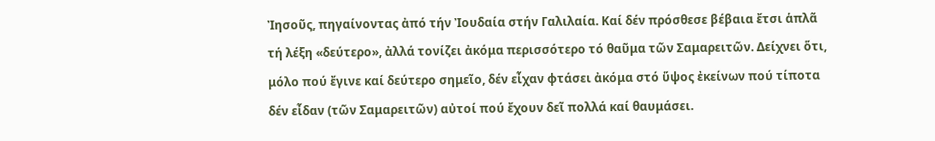Ἰησοῦς, πηγαίνοντας ἀπό τήν Ἰουδαία στήν Γαλιλαία. Καί δέν πρόσθεσε βέβαια ἔτσι ἁπλᾶ τή λέξη «δεύτερο», ἀλλά τονίζει ἀκόμα περισσότερο τό θαῦμα τῶν Σαμαρειτῶν. Δείχνει ὅτι, μόλο πού ἔγινε καί δεύτερο σημεῖο, δέν εἶχαν φτάσει ἀκόμα στό ὕψος ἐκείνων πού τίποτα δέν εἶδαν (τῶν Σαμαρειτῶν) αὐτοί πού ἔχουν δεῖ πολλά καί θαυμάσει.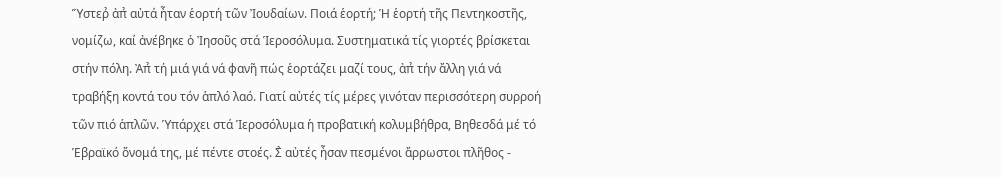Ὕστερ̉ ἀπ̉ αὐτά ἦταν ἑορτή τῶν Ἰουδαίων. Ποιά ἑορτή; Ἡ ἑορτή τῆς Πεντηκοστῆς, νομίζω, καί ἀνέβηκε ὁ Ἰησοῦς στά Ἱεροσόλυμα. Συστηματικά τίς γιορτές βρίσκεται στήν πόλη. Ἀπ̉ τή μιά γιά νά φανῆ πώς ἑορτάζει μαζί τους, ἀπ̉ τήν ἄλλη γιά νά τραβήξη κοντά του τόν ἁπλό λαό. Γιατί αὐτές τίς μέρες γινόταν περισσότερη συρροή τῶν πιό ἁπλῶν. Ὑπάρχει στά Ἱεροσόλυμα ἡ προβατική κολυμβήθρα, Βηθεσδά μέ τό Ἑβραϊκό ὄνομά της, μέ πέντε στοές. Σ̉ αὐτές ἦσαν πεσμένοι ἄρρωστοι πλῆθος -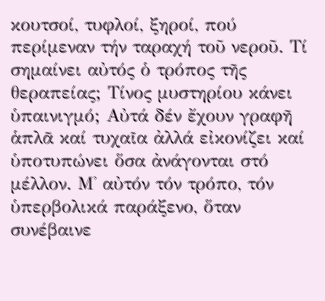κουτσοί, τυφλοί, ξηροί, πού περίμεναν τήν ταραχή τοῦ νεροῦ. Τί σημαίνει αὐτός ὁ τρόπος τῆς θεραπείας; Τίνος μυστηρίου κάνει ὑπαινιγμό; Αὐτά δέν ἔχουν γραφῆ ἁπλᾶ καί τυχαῖα ἀλλά εἰκονίζει καί ὑποτυπώνει ὅσα ἀνάγονται στό μέλλον. Μ̉ αὐτόν τόν τρόπο, τόν ὑπερβολικά παράξενο, ὅταν συνέβαινε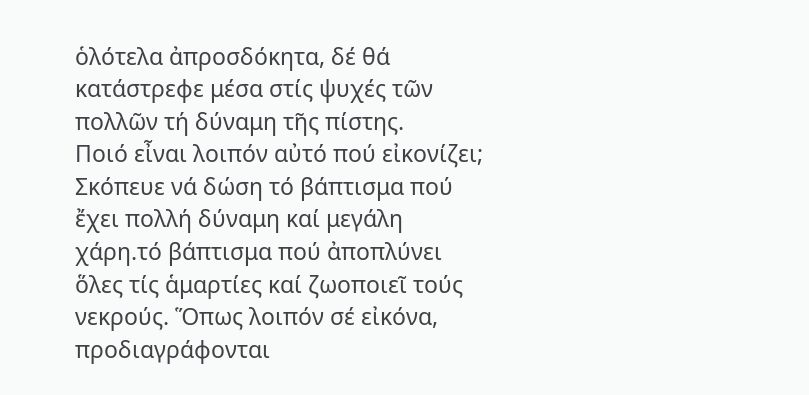ὁλότελα ἀπροσδόκητα, δέ θά κατάστρεφε μέσα στίς ψυχές τῶν πολλῶν τή δύναμη τῆς πίστης.
Ποιό εἶναι λοιπόν αὐτό πού εἰκονίζει; Σκόπευε νά δώση τό βάπτισμα πού ἔχει πολλή δύναμη καί μεγάλη χάρη.τό βάπτισμα πού ἀποπλύνει ὅλες τίς ἁμαρτίες καί ζωοποιεῖ τούς νεκρούς. Ὅπως λοιπόν σέ εἰκόνα, προδιαγράφονται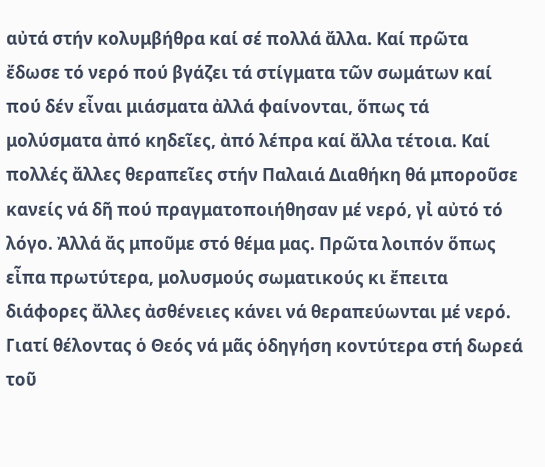αὐτά στήν κολυμβήθρα καί σέ πολλά ἄλλα. Καί πρῶτα ἔδωσε τό νερό πού βγάζει τά στίγματα τῶν σωμάτων καί πού δέν εἶναι μιάσματα ἀλλά φαίνονται, ὅπως τά μολύσματα ἀπό κηδεῖες, ἀπό λέπρα καί ἄλλα τέτοια. Καί πολλές ἄλλες θεραπεῖες στήν Παλαιά Διαθήκη θά μποροῦσε κανείς νά δῆ πού πραγματοποιήθησαν μέ νερό, γι̉ αὐτό τό λόγο. Ἀλλά ἄς μποῦμε στό θέμα μας. Πρῶτα λοιπόν ὅπως εἶπα πρωτύτερα, μολυσμούς σωματικούς κι ἔπειτα διάφορες ἄλλες ἀσθένειες κάνει νά θεραπεύωνται μέ νερό. Γιατί θέλοντας ὁ Θεός νά μᾶς ὁδηγήση κοντύτερα στή δωρεά τοῦ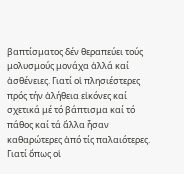βαπτίσματος δέν θεραπεύει τούς μολυσμούς μονάχα ἀλλά καί ἀσθένειες. Γιατί οἱ πλησιέστερες πρός τήν ἀλήθεια εἰκόνες καί σχετικά μέ τό βάπτισμα καί τό πάθος καί τά ἄλλα ἦσαν καθαρώτερες ἀπό τίς παλαιότερες. Γιατί ὅπως οἱ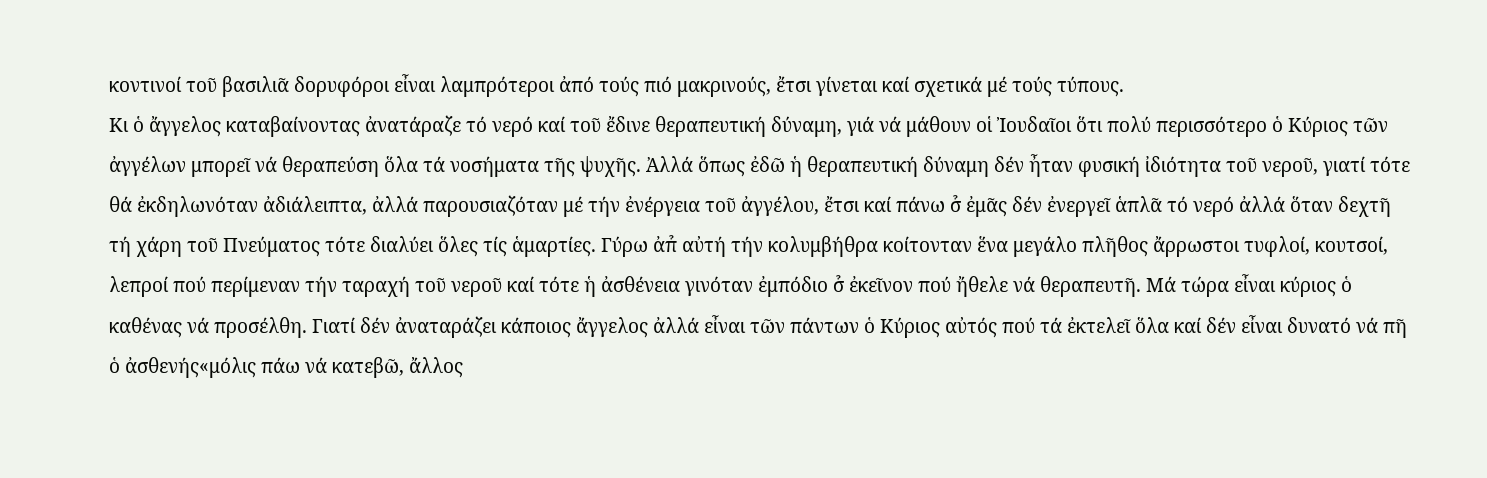κοντινοί τοῦ βασιλιᾶ δορυφόροι εἶναι λαμπρότεροι ἀπό τούς πιό μακρινούς, ἔτσι γίνεται καί σχετικά μέ τούς τύπους.
Κι ὁ ἄγγελος καταβαίνοντας ἀνατάραζε τό νερό καί τοῦ ἔδινε θεραπευτική δύναμη, γιά νά μάθουν οἱ Ἰουδαῖοι ὅτι πολύ περισσότερο ὁ Κύριος τῶν ἀγγέλων μπορεῖ νά θεραπεύση ὅλα τά νοσήματα τῆς ψυχῆς. Ἀλλά ὅπως ἐδῶ ἡ θεραπευτική δύναμη δέν ἦταν φυσική ἰδιότητα τοῦ νεροῦ, γιατί τότε θά ἐκδηλωνόταν ἀδιάλειπτα, ἀλλά παρουσιαζόταν μέ τήν ἐνέργεια τοῦ ἀγγέλου, ἔτσι καί πάνω σ̉ ἐμᾶς δέν ἐνεργεῖ ἁπλᾶ τό νερό ἀλλά ὅταν δεχτῆ τή χάρη τοῦ Πνεύματος τότε διαλύει ὅλες τίς ἁμαρτίες. Γύρω ἀπ̉ αὐτή τήν κολυμβήθρα κοίτονταν ἕνα μεγάλο πλῆθος ἄρρωστοι τυφλοί, κουτσοί, λεπροί πού περίμεναν τήν ταραχή τοῦ νεροῦ καί τότε ἡ ἀσθένεια γινόταν ἐμπόδιο σ̉ ἐκεῖνον πού ἤθελε νά θεραπευτῆ. Μά τώρα εἶναι κύριος ὁ καθένας νά προσέλθη. Γιατί δέν ἀναταράζει κάποιος ἄγγελος ἀλλά εἶναι τῶν πάντων ὁ Κύριος αὐτός πού τά ἐκτελεῖ ὅλα καί δέν εἶναι δυνατό νά πῆ ὁ ἀσθενής«μόλις πάω νά κατεβῶ, ἄλλος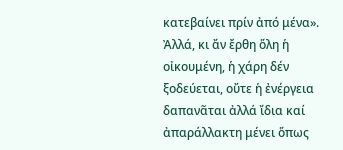κατεβαίνει πρίν ἀπό μένα». Ἀλλά, κι ἄν ἔρθη ὅλη ἡ οἰκουμένη, ἡ χάρη δέν ξοδεύεται, οὔτε ἡ ἐνέργεια δαπανᾶται ἀλλά ἴδια καί ἀπαράλλακτη μένει ὅπως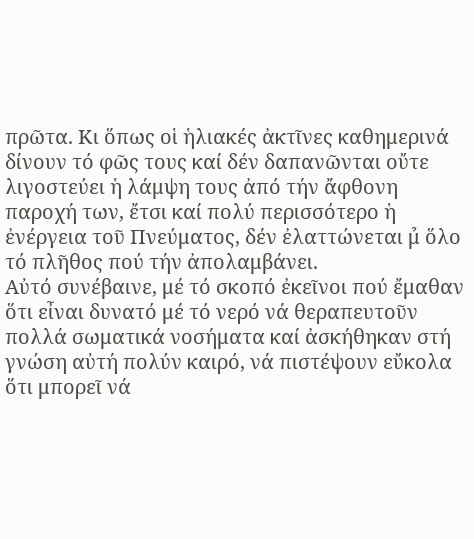πρῶτα. Κι ὅπως οἱ ἡλιακές ἀκτῖνες καθημερινά δίνουν τό φῶς τους καί δέν δαπανῶνται οὔτε λιγοστεύει ἡ λάμψη τους ἀπό τήν ἄφθονη παροχή των, ἔτσι καί πολύ περισσότερο ἡ ἐνέργεια τοῦ Πνεύματος, δέν ἐλαττώνεται μ̉ ὅλο τό πλῆθος πού τήν ἀπολαμβάνει.
Αὐτό συνέβαινε, μέ τό σκοπό ἐκεῖνοι πού ἔμαθαν ὅτι εἶναι δυνατό μέ τό νερό νά θεραπευτοῦν πολλά σωματικά νοσήματα καί ἀσκήθηκαν στή γνώση αὐτή πολύν καιρό, νά πιστέψουν εὔκολα ὅτι μπορεῖ νά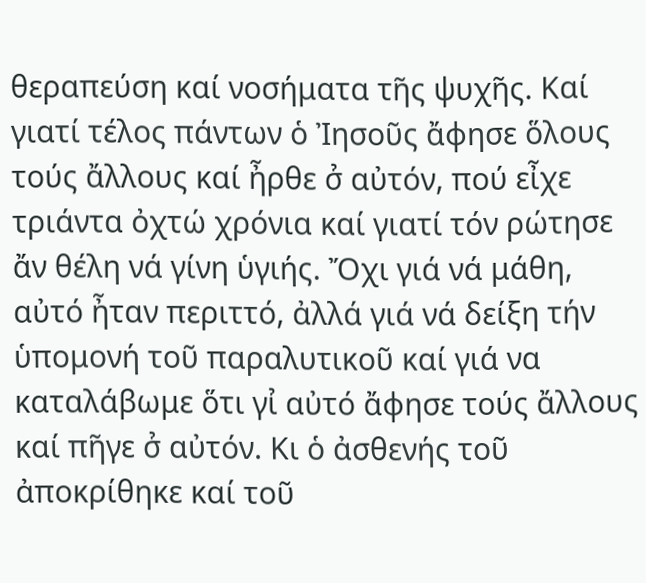θεραπεύση καί νοσήματα τῆς ψυχῆς. Καί γιατί τέλος πάντων ὁ Ἰησοῦς ἄφησε ὅλους τούς ἄλλους καί ἦρθε σ̉ αὐτόν, πού εἶχε τριάντα ὀχτώ χρόνια καί γιατί τόν ρώτησε ἄν θέλη νά γίνη ὑγιής. Ὄχι γιά νά μάθη, αὐτό ἦταν περιττό, ἀλλά γιά νά δείξη τήν ὑπομονή τοῦ παραλυτικοῦ καί γιά να καταλάβωμε ὅτι γι̉ αὐτό ἄφησε τούς ἄλλους καί πῆγε σ̉ αὐτόν. Κι ὁ ἀσθενής τοῦ ἀποκρίθηκε καί τοῦ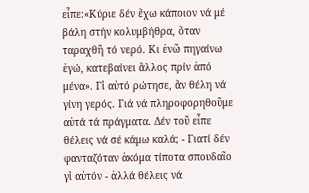εἶπε:«Κύριε δέν ἔχω κάποιον νά μέ βάλη στήν κολυμβήθρα, ὅταν ταραχθῆ τό νερό. Κι ἐνῶ πηγαίνω ἐγώ, κατεβαίνει ἄλλος πρίν ἀπό μένα». Γι̉ αὐτό ρώτησε, ἄν θέλη νά γίνη γερός. Γιά νά πληροφορηθοῦμε αὐτά τά πράγματα. Δέν τοῦ εἶπε θέλεις νά σέ κάμω καλά; - Γιατί δέν φανταζόταν ἀκόμα τίποτα σπουδαῖο γι̉ αὐτόν - ἀλλά θέλεις νά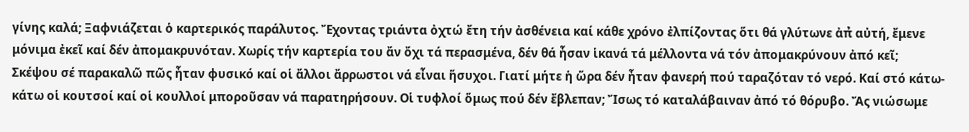γίνης καλά; Ξαφνιάζεται ὁ καρτερικός παράλυτος. Ἔχοντας τριάντα ὀχτώ ἔτη τήν ἀσθένεια καί κάθε χρόνο ἐλπίζοντας ὅτι θά γλύτωνε ἀπ̉ αὐτή, ἔμενε μόνιμα ἐκεῖ καί δέν ἀπομακρυνόταν. Χωρίς τήν καρτερία του ἄν ὄχι τά περασμένα, δέν θά ἦσαν ἱκανά τά μέλλοντα νά τόν ἀπομακρύνουν ἀπό κεῖ;
Σκέψου σέ παρακαλῶ πῶς ἦταν φυσικό καί οἱ ἄλλοι ἄρρωστοι νά εἶναι ἥσυχοι. Γιατί μήτε ἡ ὥρα δέν ἦταν φανερή πού ταραζόταν τό νερό. Καί στό κάτω-κάτω οἱ κουτσοί καί οἱ κουλλοί μποροῦσαν νά παρατηρήσουν. Οἱ τυφλοί ὅμως πού δέν ἔβλεπαν; Ἴσως τό καταλάβαιναν ἀπό τό θόρυβο. Ἄς νιώσωμε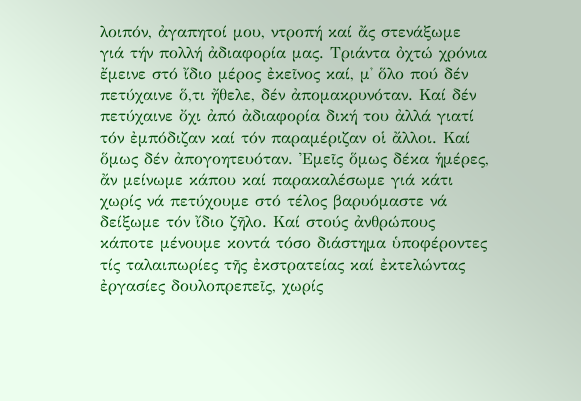λοιπόν, ἀγαπητοί μου, ντροπή καί ἄς στενάξωμε γιά τήν πολλή ἀδιαφορία μας. Τριάντα ὀχτώ χρόνια ἔμεινε στό ἴδιο μέρος ἐκεῖνος καί, μ̉ ὅλο πού δέν πετύχαινε ὅ,τι ἤθελε, δέν ἀπομακρυνόταν. Καί δέν πετύχαινε ὄχι ἀπό ἀδιαφορία δική του ἀλλά γιατί τόν ἐμπόδιζαν καί τόν παραμέριζαν οἱ ἄλλοι. Καί ὅμως δέν ἀπογοητευόταν. Ἐμεῖς ὅμως δέκα ἡμέρες, ἄν μείνωμε κάπου καί παρακαλέσωμε γιά κάτι χωρίς νά πετύχουμε στό τέλος βαρυόμαστε νά δείξωμε τόν ἴδιο ζῆλο. Καί στούς ἀνθρώπους κάποτε μένουμε κοντά τόσο διάστημα ὑποφέροντες τίς ταλαιπωρίες τῆς ἐκστρατείας καί ἐκτελώντας ἐργασίες δουλοπρεπεῖς, χωρίς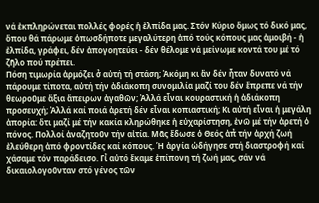νά ἐκπληρώνεται πολλές φορές ἡ ἐλπίδα μας. Στόν Κύριο ὅμως τό δικό μας, ὅπου θά πάρωμε ὁπωσδήποτε μεγαλύτερη ἀπό τούς κόπους μας ἀμοιβή - ἡ ἐλπίδα, γράφει, δέν ἀπογοητεύει - δέν θέλομε νά μείνωμε κοντά του μέ τό ζῆλο πού πρέπει.
Πόση τιμωρία ἁρμόζει σ̉ αὐτή τή στάση; Ἀκόμη κι ἄν δέν ἦταν δυνατό νά πάρουμε τίποτα, αὐτή τήν ἀδιάκοπη συνομιλία μαζί του δέν ἔπρεπε νά τήν θεωροῦμε ἄξια ἄπειρων ἀγαθῶν; Ἀλλά εἶναι κουραστική ἡ ἀδιάκοπη προσευχή; Ἀλλά καί ποιά ἀρετή δέν εἶναι κοπιαστική; Κι αὐτή εἶναι ἡ μεγάλη ἀπορία: ὅτι μαζί μέ τήν κακία κληρώθηκε ἡ εὐχαρίστηση, ἐνῶ μέ τήν ἀρετή ὁ πόνος. Πολλοί ἀναζητοῦν τήν αἰτία. Μᾶς ἔδωσε ὁ Θεός ἀπ̉ τήν ἀρχή ζωή ἐλεύθερη ἀπό φροντίδες καί κόπους. Ἡ ἀργία ὡδήγησε στή διαστροφή καί χάσαμε τόν παράδεισο. Γι̉ αὐτό ἔκαμε ἐπίπονη τή ζωή μας, σάν νά δικαιολογοῦνταν στό γένος τῶν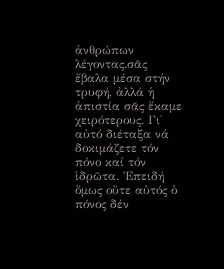ἀνθρώπων λέγοντας.σᾶς ἔβαλα μέσα στήν τρυφή, ἀλλά ἡ ἀπιστία σᾶς ἔκαμε χειρότερους. Γι̉ αὐτό διέταξα νά δοκιμάζετε τόν πόνο καί τόν ἱδρῶτα. Ἐπειδή ὅμως οὔτε αὐτός ὁ πόνος δέν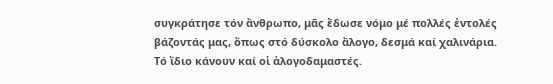συγκράτησε τόν ἄνθρωπο, μᾶς ἔδωσε νόμο μέ πολλές ἐντολές βάζοντάς μας, ὅπως στό δύσκολο ἄλογο, δεσμά καί χαλινάρια. Τό ἴδιο κάνουν καί οἱ ἀλογοδαμαστές.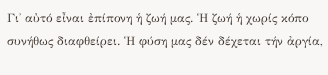Γι̉ αὐτό εἶναι ἐπίπονη ἡ ζωή μας. Ἡ ζωή ἡ χωρίς κόπο συνήθως διαφθείρει. Ἡ φύση μας δέν δέχεται τήν ἀργία,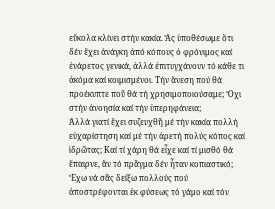εὔκολα κλίνει στήν κακία. Ἄς ὑποθέσωμε ὅτι δέν ἔχει ἀνάγκη ἀπό κόπους ὁ φρόνιμος καί ἐνάρετος γενικά, ἀλλά ἐπιτυγχάνουν τό κάθε τι ἀκόμα καί κοιμισμένοι. Τήν ἄνεση πού θά προέκυπτε ποῦ θά τή χρησιμοποιούσαμε; Ὄχι στήν ἀνοησία καί τήν ὑπερηφάνεια;
Ἀλλά γιατί ἔχει συζευχθῆ μέ τήν κακία πολλή εὐχαρίστηση καί μέ τήν ἀρετή πολύς κόπος καί ἱδρῶτας; Καί τί χάρη θά εἶχε καί τί μισθό θά ἔπαιρνε, ἄν τό πρᾶγμα δέν ἦταν κοπιαστικό; Ἔχω νά σᾶς δείξω πολλούς πού ἀποστρέφονται ἐκ φύσεως τό γάμο καί τόν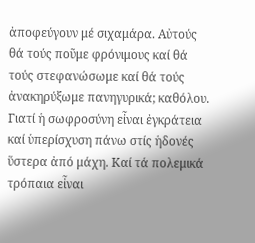ἀποφεύγουν μέ σιχαμάρα. Αὐτούς θά τούς ποῦμε φρόνιμους καί θά τούς στεφανώσωμε καί θά τούς ἀνακηρύξωμε πανηγυρικά; καθόλου. Γιατί ἡ σωφροσύνη εἶναι ἐγκράτεια καί ὑπερίσχυση πάνω στίς ἡδονές ὕστερα ἀπό μάχη. Καί τά πολεμικά τρόπαια εἶναι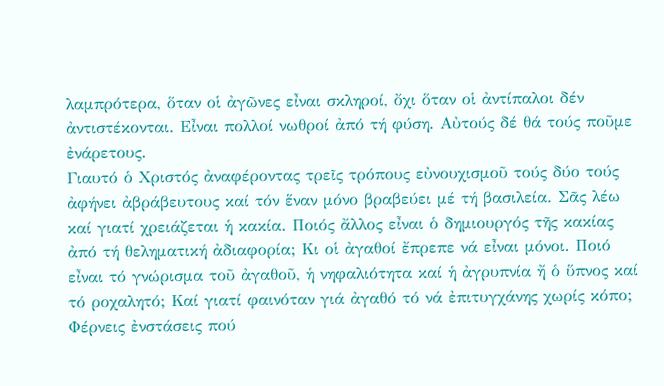λαμπρότερα, ὅταν οἱ ἀγῶνες εἶναι σκληροί, ὄχι ὅταν οἱ ἀντίπαλοι δέν ἀντιστέκονται. Εἶναι πολλοί νωθροί ἀπό τή φύση. Αὐτούς δέ θά τούς ποῦμε ἐνάρετους.
Γιαυτό ὁ Χριστός ἀναφέροντας τρεῖς τρόπους εὐνουχισμοῦ τούς δύο τούς ἀφήνει ἀβράβευτους καί τόν ἕναν μόνο βραβεύει μέ τή βασιλεία. Σᾶς λέω καί γιατί χρειάζεται ἡ κακία. Ποιός ἄλλος εἶναι ὁ δημιουργός τῆς κακίας ἀπό τή θεληματική ἀδιαφορία; Κι οἱ ἀγαθοί ἔπρεπε νά εἶναι μόνοι. Ποιό εἶναι τό γνώρισμα τοῦ ἀγαθοῦ, ἡ νηφαλιότητα καί ἡ ἀγρυπνία ἤ ὁ ὕπνος καί τό ροχαλητό; Καί γιατί φαινόταν γιά ἀγαθό τό νά ἐπιτυγχάνης χωρίς κόπο; Φέρνεις ἐνστάσεις πού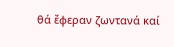θά ἔφεραν ζωντανά καί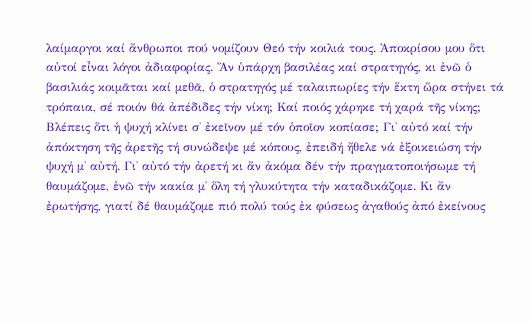λαίμαργοι καί ἄνθρωποι πού νομίζουν Θεό τήν κοιλιά τους. Ἀποκρίσου μου ὅτι αὐτοί εἶναι λόγοι ἀδιαφορίας. Ἄν ὑπάρχη βασιλέας καί στρατηγός, κι ἐνῶ ὁ βασιλιάς κοιμᾶται καί μεθᾶ, ὁ στρατηγός μέ ταλαιπωρίες τήν ἕκτη ὥρα στήνει τά τρόπαια, σέ ποιόν θά ἀπέδιδες τήν νίκη; Καί ποιός χάρηκε τή χαρά τῆς νίκης;
Βλέπεις ὅτι ἡ ψυχή κλίνει σ̉ ἐκεῖνον μέ τόν ὁποῖον κοπίασε; Γι̉ αὐτό καί τήν ἀπόκτηση τῆς ἀρετῆς τή συνώδεψε μέ κόπους, ἐπειδή ἤθελε νά ἐξοικειώση τήν ψυχή μ̉ αὐτή. Γι̉ αὐτό τήν ἀρετή κι ἄν ἀκόμα δέν τήν πραγματοποιήσωμε τή θαυμάζομε, ἐνῶ τήν κακία μ̉ ὅλη τή γλυκύτητα τήν καταδικάζομε. Κι ἄν ἐρωτήσης, γιατί δέ θαυμάζομε πιό πολύ τούς ἐκ φύσεως ἀγαθούς ἀπό ἐκείνους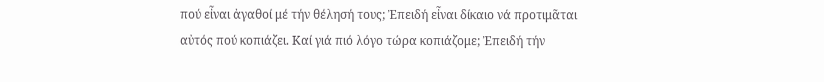πού εἶναι ἀγαθοί μέ τήν θέλησή τους; Ἐπειδή εἶναι δίκαιο νά προτιμᾶται αὐτός πού κοπιάζει. Καί γιά πιό λόγο τώρα κοπιάζομε; Ἐπειδή τήν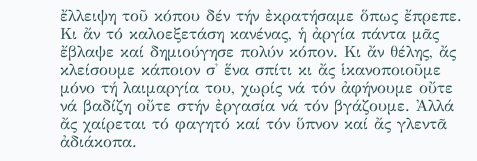ἔλλειψη τοῦ κόπου δέν τήν ἐκρατήσαμε ὅπως ἔπρεπε. Κι ἄν τό καλοεξετάση κανένας, ἡ ἀργία πάντα μᾶς ἔβλαψε καί δημιούγησε πολύν κόπον. Κι ἄν θέλης, ἄς κλείσουμε κάποιον σ̉ ἕνα σπίτι κι ἄς ἱκανοποιοῦμε μόνο τή λαιμαργία του, χωρίς νά τόν ἀφήνουμε οὔτε νά βαδίζη οὔτε στήν ἐργασία νά τόν βγάζουμε. Ἀλλά ἄς χαίρεται τό φαγητό καί τόν ὕπνον καί ἄς γλεντᾶ ἀδιάκοπα.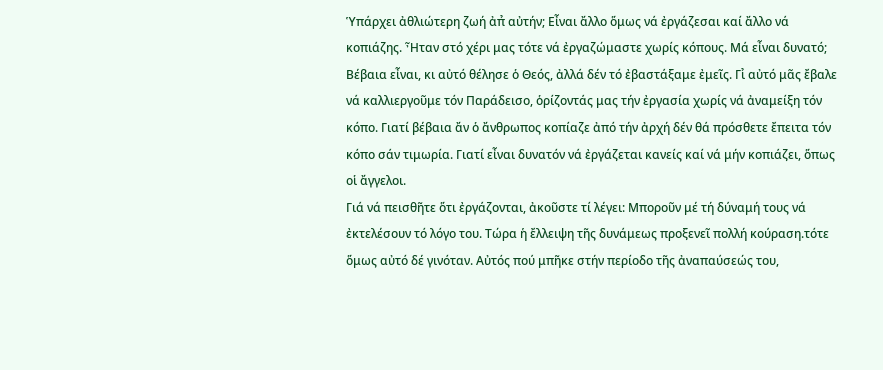Ὑπάρχει ἀθλιώτερη ζωή ἀπ̉ αὐτήν; Εἶναι ἄλλο ὅμως νά ἐργάζεσαι καί ἄλλο νά κοπιάζης. Ἦταν στό χέρι μας τότε νά ἐργαζώμαστε χωρίς κόπους. Μά εἶναι δυνατό; Βέβαια εἶναι, κι αὐτό θέλησε ὁ Θεός, ἀλλά δέν τό ἐβαστάξαμε ἐμεῖς. Γι̉ αὐτό μᾶς ἔβαλε νά καλλιεργοῦμε τόν Παράδεισο, ὁρίζοντάς μας τήν ἐργασία χωρίς νά ἀναμείξη τόν κόπο. Γιατί βέβαια ἄν ὁ ἄνθρωπος κοπίαζε ἀπό τήν ἀρχή δέν θά πρόσθετε ἔπειτα τόν κόπο σάν τιμωρία. Γιατί εἶναι δυνατόν νά ἐργάζεται κανείς καί νά μήν κοπιάζει, ὅπως οἱ ἄγγελοι.
Γιά νά πεισθῆτε ὅτι ἐργάζονται, ἀκοῦστε τί λέγει: Μποροῦν μέ τή δύναμή τους νά ἐκτελέσουν τό λόγο του. Τώρα ἡ ἔλλειψη τῆς δυνάμεως προξενεῖ πολλή κούραση.τότε ὅμως αὐτό δέ γινόταν. Αὐτός πού μπῆκε στήν περίοδο τῆς ἀναπαύσεώς του,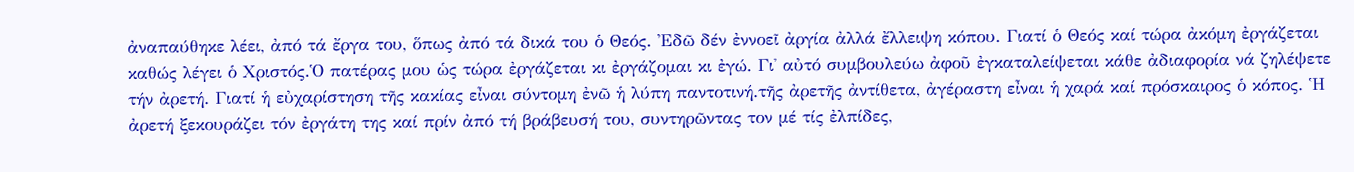ἀναπαύθηκε λέει, ἀπό τά ἔργα του, ὅπως ἀπό τά δικά του ὁ Θεός. Ἐδῶ δέν ἐννοεῖ ἀργία ἀλλά ἔλλειψη κόπου. Γιατί ὁ Θεός καί τώρα ἀκόμη ἐργάζεται καθώς λέγει ὁ Χριστός.Ὁ πατέρας μου ὡς τώρα ἐργάζεται κι ἐργάζομαι κι ἐγώ. Γι̉ αὐτό συμβουλεύω ἀφοῦ ἐγκαταλείψεται κάθε ἀδιαφορία νά ζηλέψετε τήν ἀρετή. Γιατί ἡ εὐχαρίστηση τῆς κακίας εἶναι σύντομη ἐνῶ ἡ λύπη παντοτινή.τῆς ἀρετῆς ἀντίθετα, ἀγέραστη εἶναι ἡ χαρά καί πρόσκαιρος ὁ κόπος. Ἡ ἀρετή ξεκουράζει τόν ἐργάτη της καί πρίν ἀπό τή βράβευσή του, συντηρῶντας τον μέ τίς ἐλπίδες,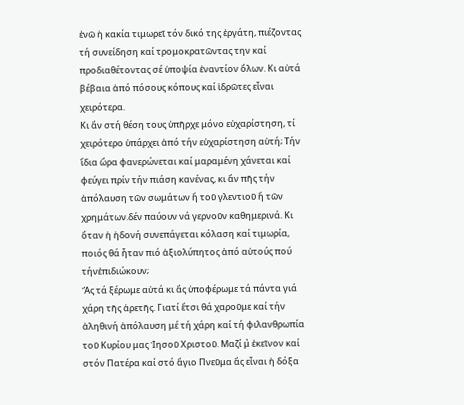ἐνῶ ἡ κακία τιμωρεῖ τόν δικό της ἐργάτη, πιέζοντας τή συνείδηση καί τρομοκρατῶντας την καί προδιαθέτοντας σέ ὑποψία ἐναντίον ὅλων. Κι αὐτά βέβαια ἀπό πόσους κόπους καί ἱδρῶτες εἶναι χειρότερα.
Κι ἄν στή θέση τους ὑπῆρχε μόνο εὐχαρίστηση, τί χειρότερο ὑπάρχει ἀπό τήν εὐχαρίστηση αὐτή; Τήν ἴδια ὥρα φανερώνεται καί μαραμένη χάνεται καί φεύγει πρίν τήν πιάση κανένας, κι ἄν πῆς τήν ἀπόλαυση τῶν σωμάτων ἤ τοῦ γλεντιοῦ ἤ τῶν χρημάτων.δέν παύουν νά γερνοῦν καθημερινά. Κι ὅταν ἡ ἡδονή συνεπάγεται κόλαση καί τιμωρία, ποιός θά ἦταν πιό ἀξιολύπητος ἀπό αὐτούς πού τήνἐπιδιώκουν;
Ἄς τά ξέρωμε αὐτά κι ἄς ὑποφέρωμε τά πάντα γιά χάρη τῆς ἀρετῆς. Γιατί ἔτσι θά χαροῦμε καί τήν ἀληθινή ἀπόλαυση μέ τή χάρη καί τή φιλανθρωπία τοῦ Κυρίου μας Ἰησοῦ Χριστοῦ. Μαζί μ̉ ἐκεῖνον καί στόν Πατέρα καί στό ἅγιο Πνεῦμα ἄς εἶναι ἡ δόξα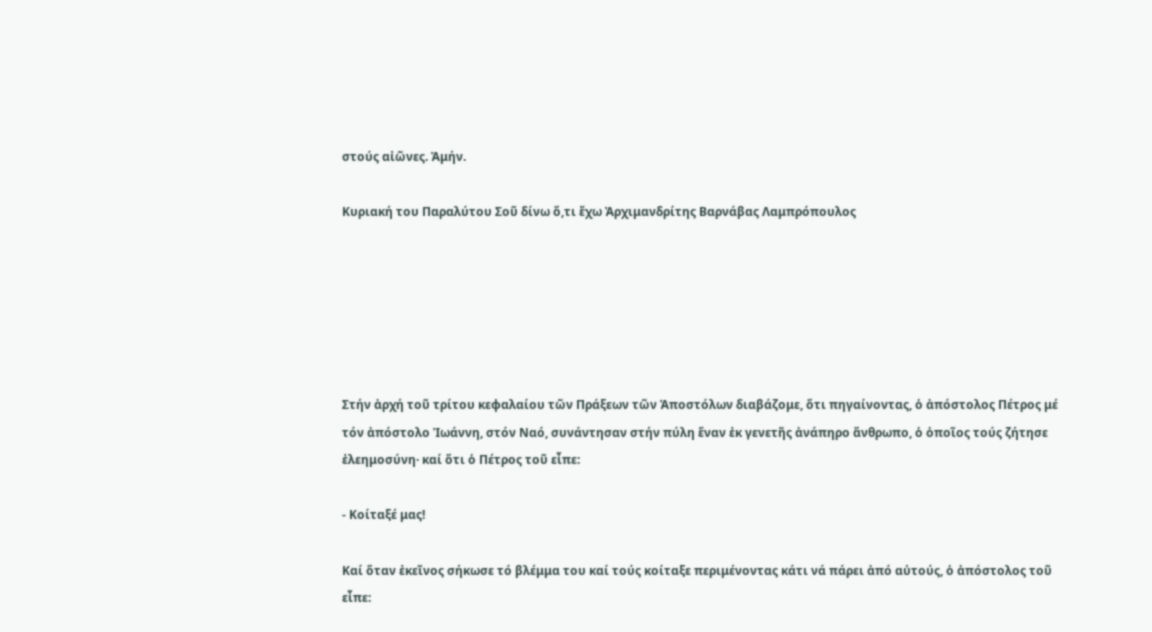στούς αἰῶνες. Ἀμήν.

Κυριακή του Παραλύτου Σοῦ δίνω ὅ,τι ἔχω Ἀρχιμανδρίτης Βαρνάβας Λαμπρόπουλος






Στήν ἀρχή τοῦ τρίτου κεφαλαίου τῶν Πράξεων τῶν Ἀποστόλων διαβάζομε, ὅτι πηγαίνοντας, ὁ ἀπόστολος Πέτρος μέ τόν ἀπόστολο Ἰωάννη, στόν Ναό, συνάντησαν στήν πύλη ἕναν ἐκ γενετῆς ἀνάπηρο ἄνθρωπο, ὁ ὁποῖος τούς ζήτησε ἐλεημοσύνη· καί ὅτι ὁ Πέτρος τοῦ εἶπε:

- Κοίταξέ μας!

Καί ὅταν ἐκεῖνος σήκωσε τό βλέμμα του καί τούς κοίταξε περιμένοντας κάτι νά πάρει ἀπό αὐτούς, ὁ ἀπόστολος τοῦ εἶπε: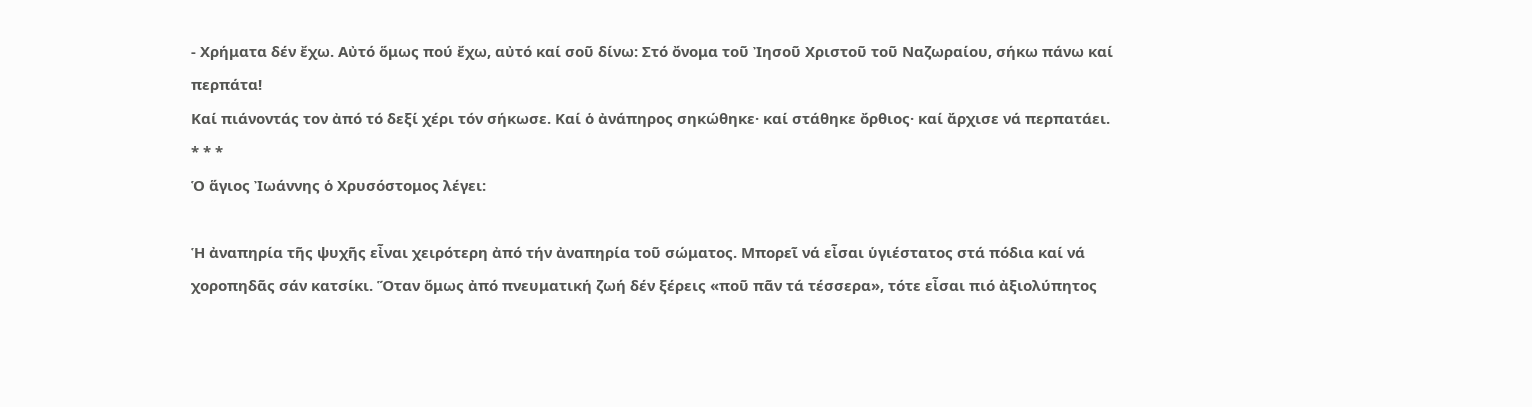- Χρήματα δέν ἔχω. Αὐτό ὅμως πού ἔχω, αὐτό καί σοῦ δίνω: Στό ὄνομα τοῦ Ἰησοῦ Χριστοῦ τοῦ Ναζωραίου, σήκω πάνω καί περπάτα!
Καί πιάνοντάς τον ἀπό τό δεξί χέρι τόν σήκωσε. Καί ὁ ἀνάπηρος σηκώθηκε· καί στάθηκε ὄρθιος· καί ἄρχισε νά περπατάει.
* * *
Ὁ ἅγιος Ἰωάννης ὁ Χρυσόστομος λέγει:

Ἡ ἀναπηρία τῆς ψυχῆς εἶναι χειρότερη ἀπό τήν ἀναπηρία τοῦ σώματος. Μπορεῖ νά εἶσαι ὑγιέστατος στά πόδια καί νά χοροπηδᾶς σάν κατσίκι. Ὅταν ὅμως ἀπό πνευματική ζωή δέν ξέρεις «ποῦ πᾶν τά τέσσερα», τότε εἶσαι πιό ἀξιολύπητος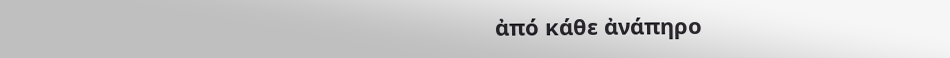ἀπό κάθε ἀνάπηρο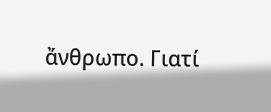ἄνθρωπο. Γιατί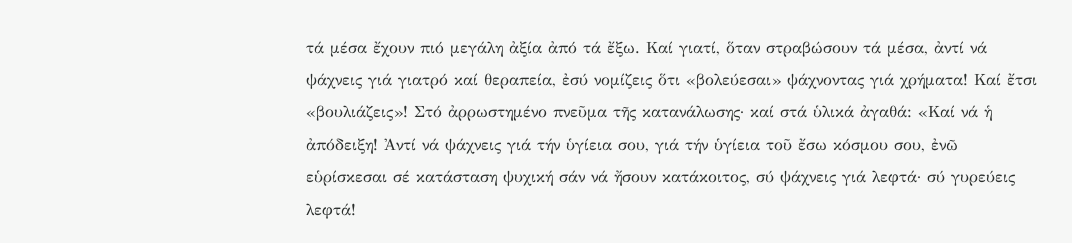τά μέσα ἔχουν πιό μεγάλη ἀξία ἀπό τά ἔξω. Καί γιατί, ὅταν στραβώσουν τά μέσα, ἀντί νά ψάχνεις γιά γιατρό καί θεραπεία, ἐσύ νομίζεις ὅτι «βολεύεσαι» ψάχνοντας γιά χρήματα! Καί ἔτσι «βουλιάζεις»! Στό ἀρρωστημένο πνεῦμα τῆς κατανάλωσης· καί στά ὑλικά ἀγαθά: «Καί νά ἡ ἀπόδειξη! Ἀντί νά ψάχνεις γιά τήν ὑγίεια σου, γιά τήν ὑγίεια τοῦ ἔσω κόσμου σου, ἐνῶ εὑρίσκεσαι σέ κατάσταση ψυχική σάν νά ἤσουν κατάκοιτος, σύ ψάχνεις γιά λεφτά· σύ γυρεύεις λεφτά!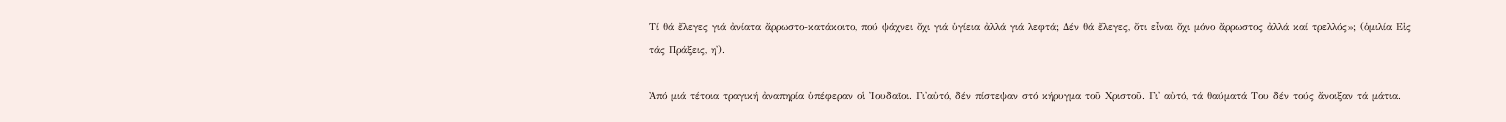Τί θά ἔλεγες γιά ἀνίατα ἄρρωστο-κατάκοιτο, πού ψάχνει ὄχι γιά ὑγίεια ἀλλά γιά λεφτά; Δέν θά ἔλεγες, ὄτι εἶναι ὄχι μόνο ἄρρωστος ἀλλά καί τρελλός»; (ὁμιλία Εἰς τάς Πράξεις, η').

Ἀπό μιά τέτοια τραγική ἀναπηρία ὑπέφεραν οἱ Ἰουδαῖοι. Γι'αὐτό, δέν πίστεψαν στό κήρυγμα τοῦ Χριστοῦ. Γι' αὐτό, τά θαύματά Του δέν τούς ἄνοιξαν τά μάτια.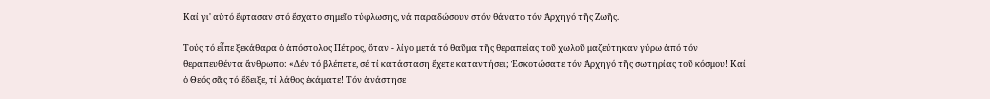Καί γι' αὐτό ἔφτασαν στό ἔσχατο σημεῖο τύφλωσης, νά παραδώσουν στόν θάνατο τόν Ἀρχηγό τῆς Ζωῆς.

Τούς τό εἶπε ξεκάθαρα ὁ ἀπόστολος Πέτρος, ὅταν - λίγο μετά τό θαῦμα τῆς θεραπείας τοῦ χωλοῦ μαζεύτηκαν γύρω ἀπό τόν θεραπευθέντα ἄνθρωπο: «Δέν τό βλέπετε, σέ τί κατάσταση ἔχετε καταντήσει; Ἐσκοτώσατε τόν Ἀρχηγό τῆς σωτηρίας τοῦ κόσμου! Καί ὁ Θεός σᾶς τό ἔδειξε, τί λάθος ἐκάματε! Τόν ἀνάστησε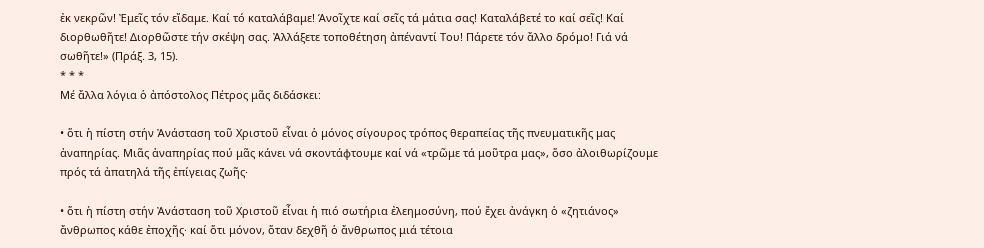ἐκ νεκρῶν! Ἐμεῖς τόν εἴδαμε. Καί τό καταλάβαμε! Άνοῖχτε καί σεῖς τά μάτια σας! Καταλάβετέ το καί σεῖς! Καί διορθωθῆτε! Διορθῶστε τήν σκέψη σας. Ἀλλάξετε τοποθέτηση ἀπέναντί Του! Πάρετε τόν ἄλλο δρόμο! Γιά νά σωθῆτε!» (Πράξ. 3, 15).
* * *
Μέ ἄλλα λόγια ὁ ἀπόστολος Πέτρος μᾶς διδάσκει:

• ὅτι ἡ πίστη στήν Ἀνάσταση τοῦ Χριστοῦ εἶναι ὁ μόνος σίγουρος τρόπος θεραπείας τῆς πνευματικῆς μας ἀναπηρίας. Μιᾶς ἀναπηρίας πού μᾶς κάνει νά σκοντάφτουμε καί νά «τρῶμε τά μοῦτρα μας», ὅσο ἀλοιθωρίζουμε πρός τά ἀπατηλά τῆς ἐπίγειας ζωῆς·

• ὅτι ἡ πίστη στήν Ἀνάσταση τοῦ Χριστοῦ εἶναι ἡ πιό σωτήρια ἐλεημοσύνη, πού ἔχει ἀνάγκη ὁ «ζητιάνος» ἄνθρωπος κάθε ἐποχῆς· καί ὅτι μόνον, ὅταν δεχθῆ ὁ ἄνθρωπος μιά τέτοια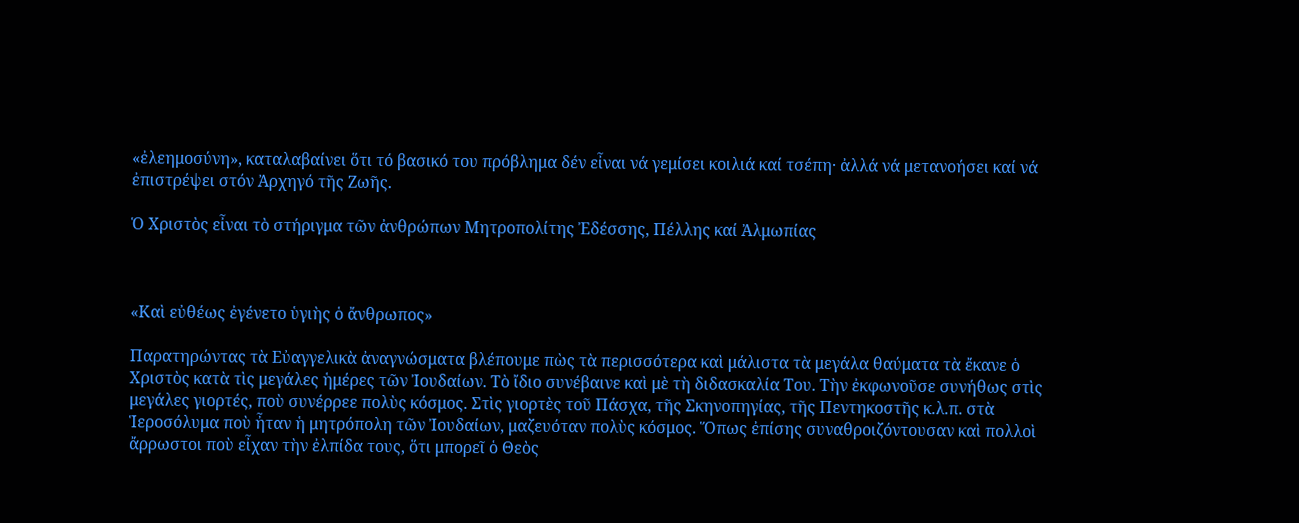«ἐλεημοσύνη», καταλαβαίνει ὅτι τό βασικό του πρόβλημα δέν εἶναι νά γεμίσει κοιλιά καί τσέπη· ἀλλά νά μετανοήσει καί νά ἐπιστρέψει στόν Ἀρχηγό τῆς Ζωῆς.

Ὁ Χριστὸς εἶναι τὸ στήριγμα τῶν ἀνθρώπων Μητροπολίτης Ἐδέσσης, Πέλλης καί Ἀλμωπίας



«Καὶ εὐθέως ἐγένετο ὑγιὴς ὁ ἄνθρωπος»

Παρατηρώντας τὰ Εὐαγγελικὰ ἀναγνώσματα βλέπουμε πὼς τὰ περισσότερα καὶ μάλιστα τὰ μεγάλα θαύματα τὰ ἔκανε ὁ Χριστὸς κατὰ τὶς μεγάλες ἡμέρες τῶν Ἰουδαίων. Τὸ ἴδιο συνέβαινε καὶ μὲ τὴ διδασκαλία Του. Τὴν ἐκφωνοῦσε συνήθως στὶς μεγάλες γιορτές, ποὺ συνέρρεε πολὺς κόσμος. Στὶς γιορτὲς τοῦ Πάσχα, τῆς Σκηνοπηγίας, τῆς Πεντηκοστῆς κ.λ.π. στὰ Ἱεροσόλυμα ποὺ ἦταν ἡ μητρόπολη τῶν Ἰουδαίων, μαζευόταν πολὺς κόσμος. Ὅπως ἐπίσης συναθροιζόντουσαν καὶ πολλοὶ ἄρρωστοι ποὺ εἶχαν τὴν ἐλπίδα τους, ὅτι μπορεῖ ὁ Θεὸς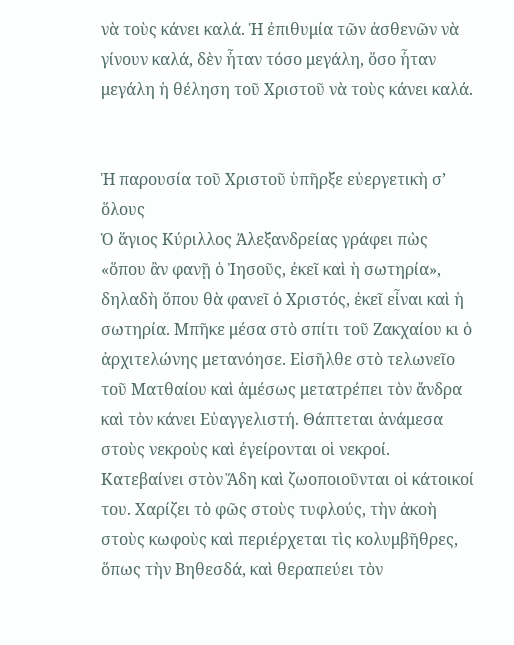νὰ τοὺς κάνει καλά. Ἡ ἐπιθυμία τῶν ἀσθενῶν νὰ γίνουν καλά, δὲν ἦταν τόσο μεγάλη, ὅσο ἦταν μεγάλη ἡ θέληση τοῦ Χριστοῦ νὰ τοὺς κάνει καλά.


Ἡ παρουσία τοῦ Χριστοῦ ὑπῆρξε εὐεργετικὴ σ’ ὅλους
Ὁ ἅγιος Κύριλλος Ἀλεξανδρείας γράφει πὼς «ὅπου ἂν φανῇ ὁ Ἰησοῦς, ἐκεῖ καὶ ἡ σωτηρία», δηλαδὴ ὅπου θὰ φανεῖ ὁ Χριστός, ἐκεῖ εἶναι καὶ ἡ σωτηρία. Μπῆκε μέσα στὸ σπίτι τοῦ Ζακχαίου κι ὁ ἀρχιτελώνης μετανόησε. Εἰσῆλθε στὸ τελωνεῖο τοῦ Ματθαίου καὶ ἀμέσως μετατρέπει τὸν ἄνδρα καὶ τὸν κάνει Εὐαγγελιστή. Θάπτεται ἀνάμεσα στοὺς νεκροὺς καὶ ἐγείρονται οἱ νεκροί. Κατεβαίνει στὸν Ἅδη καὶ ζωοποιοῦνται οἱ κάτοικοί του. Χαρίζει τὸ φῶς στοὺς τυφλούς, τὴν ἀκοὴ στοὺς κωφοὺς καὶ περιέρχεται τὶς κολυμβῆθρες, ὅπως τὴν Βηθεσδά, καὶ θεραπεύει τὸν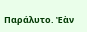Παράλυτο. Ἐὰν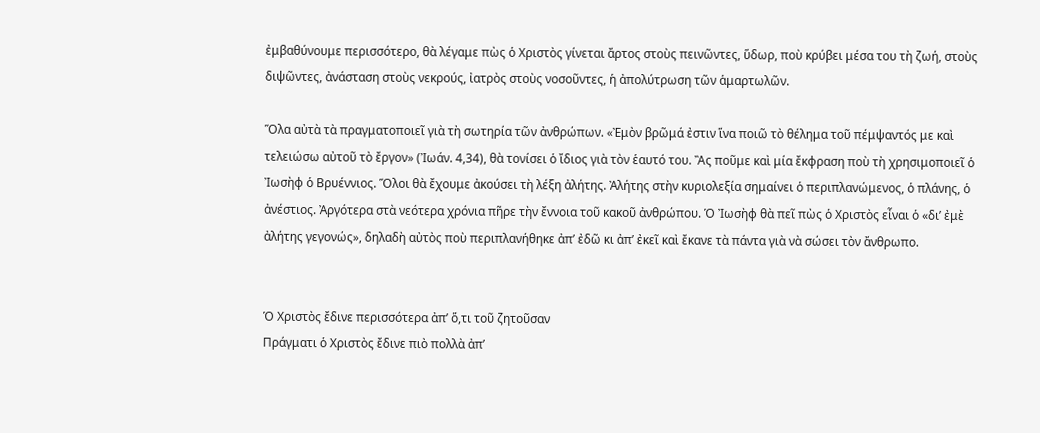ἐμβαθύνουμε περισσότερο, θὰ λέγαμε πὼς ὁ Χριστὸς γίνεται ἄρτος στοὺς πεινῶντες, ὕδωρ, ποὺ κρύβει μέσα του τὴ ζωή, στοὺς διψῶντες, ἀνάσταση στοὺς νεκρούς, ἰατρὸς στοὺς νοσοῦντες, ἡ ἀπολύτρωση τῶν ἁμαρτωλῶν.

Ὅλα αὐτὰ τὰ πραγματοποιεῖ γιὰ τὴ σωτηρία τῶν ἀνθρώπων. «Ἐμὸν βρῶμά ἐστιν ἵνα ποιῶ τὸ θέλημα τοῦ πέμψαντός με καὶ τελειώσω αὐτοῦ τὸ ἔργον» (Ἰωάν. 4,34), θὰ τονίσει ὁ ἴδιος γιὰ τὸν ἑαυτό του. Ἂς ποῦμε καὶ μία ἔκφραση ποὺ τὴ χρησιμοποιεῖ ὁ Ἰωσὴφ ὁ Βρυέννιος. Ὅλοι θὰ ἔχουμε ἀκούσει τὴ λέξη ἀλήτης. Ἀλήτης στὴν κυριολεξία σημαίνει ὁ περιπλανώμενος, ὁ πλάνης, ὁ ἀνέστιος. Ἀργότερα στὰ νεότερα χρόνια πῆρε τὴν ἔννοια τοῦ κακοῦ ἀνθρώπου. Ὁ Ἰωσὴφ θὰ πεῖ πὼς ὁ Χριστὸς εἶναι ὁ «δι’ ἐμὲ ἀλήτης γεγονώς», δηλαδὴ αὐτὸς ποὺ περιπλανήθηκε ἀπ’ ἐδῶ κι ἀπ’ ἐκεῖ καὶ ἔκανε τὰ πάντα γιὰ νὰ σώσει τὸν ἄνθρωπο.


Ὁ Χριστὸς ἔδινε περισσότερα ἀπ’ ὅ,τι τοῦ ζητοῦσαν
Πράγματι ὁ Χριστὸς ἔδινε πιὸ πολλὰ ἀπ’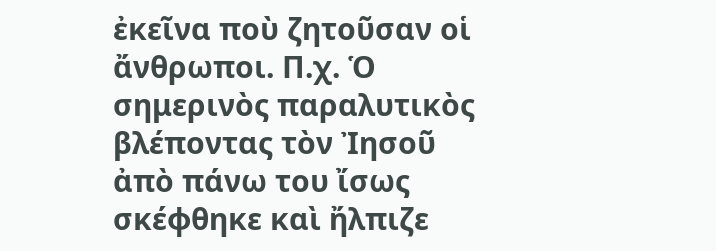ἐκεῖνα ποὺ ζητοῦσαν οἱ ἄνθρωποι. Π.χ. Ὁ σημερινὸς παραλυτικὸς βλέποντας τὸν Ἰησοῦ ἀπὸ πάνω του ἴσως σκέφθηκε καὶ ἤλπιζε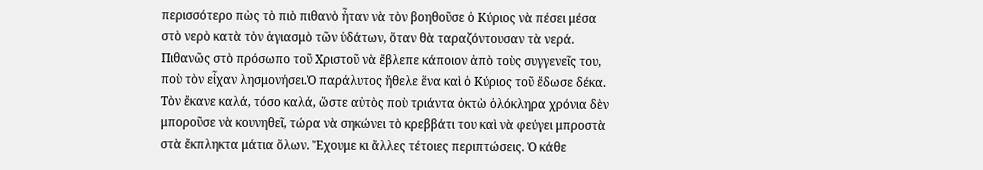περισσότερο πὼς τὸ πιὸ πιθανὸ ἦταν νὰ τὸν βοηθοῦσε ὁ Κύριος νὰ πέσει μέσα στὸ νερὸ κατὰ τὸν ἁγιασμὸ τῶν ὑδάτων, ὅταν θὰ ταραζόντουσαν τὰ νερά. Πιθανῶς στὸ πρόσωπο τοῦ Χριστοῦ νὰ ἔβλεπε κάποιον ἀπὸ τοὺς συγγενεῖς του, ποὺ τὸν εἶχαν λησμονήσει.Ὁ παράλυτος ἤθελε ἕνα καὶ ὁ Κύριος τοῦ ἔδωσε δέκα. Τὸν ἔκανε καλά, τόσο καλά, ὥστε αὐτὸς ποὺ τριάντα ὀκτὼ ὁλόκληρα χρόνια δὲν μποροῦσε νὰ κουνηθεῖ, τώρα νὰ σηκώνει τὸ κρεββάτι του καὶ νὰ φεύγει μπροστὰ στὰ ἔκπληκτα μάτια ὅλων. Ἔχουμε κι ἄλλες τέτοιες περιπτώσεις. Ὁ κάθε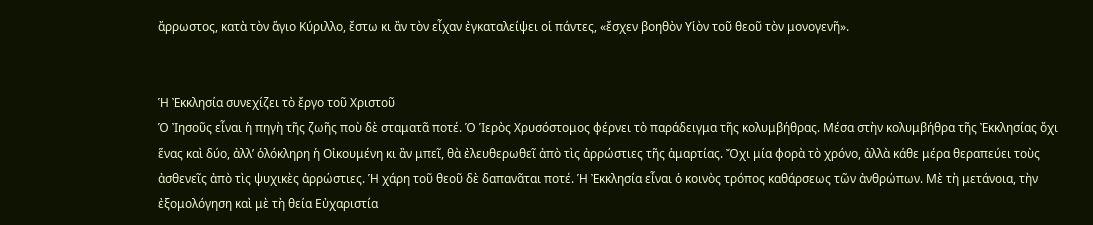ἄρρωστος, κατὰ τὸν ἅγιο Κύριλλο, ἔστω κι ἂν τὸν εἶχαν ἐγκαταλείψει οἱ πάντες, «ἔσχεν βοηθὸν Υἱὸν τοῦ θεοῦ τὸν μονογενῆ».


Ἡ Ἐκκλησία συνεχίζει τὸ ἔργο τοῦ Χριστοῦ
Ὁ Ἰησοῦς εἶναι ἡ πηγὴ τῆς ζωῆς ποὺ δὲ σταματᾶ ποτέ. Ὁ Ἱερὸς Χρυσόστομος φέρνει τὸ παράδειγμα τῆς κολυμβήθρας. Μέσα στὴν κολυμβήθρα τῆς Ἐκκλησίας ὄχι ἕνας καὶ δύο, ἀλλ’ ὁλόκληρη ἡ Οἰκουμένη κι ἂν μπεῖ, θὰ ἐλευθερωθεῖ ἀπὸ τὶς ἀρρώστιες τῆς ἁμαρτίας. Ὄχι μία φορὰ τὸ χρόνο, ἀλλὰ κάθε μέρα θεραπεύει τοὺς ἀσθενεῖς ἀπὸ τὶς ψυχικὲς ἀρρώστιες. Ἡ χάρη τοῦ θεοῦ δὲ δαπανᾶται ποτέ. Ἡ Ἐκκλησία εἶναι ὁ κοινὸς τρόπος καθάρσεως τῶν ἀνθρώπων. Μὲ τὴ μετάνοια, τὴν ἐξομολόγηση καὶ μὲ τὴ θεία Εὐχαριστία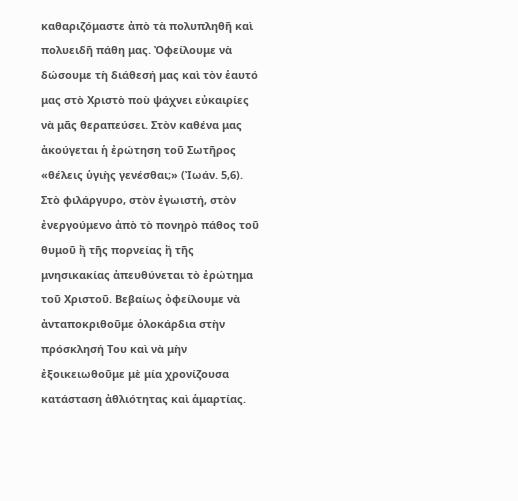καθαριζόμαστε ἀπὸ τὰ πολυπληθῆ καὶ πολυειδῆ πάθη μας. Ὀφείλουμε νὰ δώσουμε τὴ διάθεσή μας καὶ τὸν ἑαυτό μας στὸ Χριστὸ ποὺ ψάχνει εὐκαιρίες νὰ μᾶς θεραπεύσει. Στὸν καθένα μας ἀκούγεται ἡ ἐρώτηση τοῦ Σωτῆρος «θέλεις ὑγιὴς γενέσθαι;» (Ἰωάν. 5,6). Στὸ φιλάργυρο, στὸν ἐγωιστή, στὸν ἐνεργούμενο ἀπὸ τὸ πονηρὸ πάθος τοῦ θυμοῦ ἢ τῆς πορνείας ἢ τῆς μνησικακίας ἀπευθύνεται τὸ ἐρώτημα τοῦ Χριστοῦ. Βεβαίως ὀφείλουμε νὰ ἀνταποκριθοῦμε ὁλοκάρδια στὴν πρόσκλησή Του καὶ νὰ μὴν ἐξοικειωθοῦμε μὲ μία χρονίζουσα κατάσταση ἀθλιότητας καὶ ἁμαρτίας.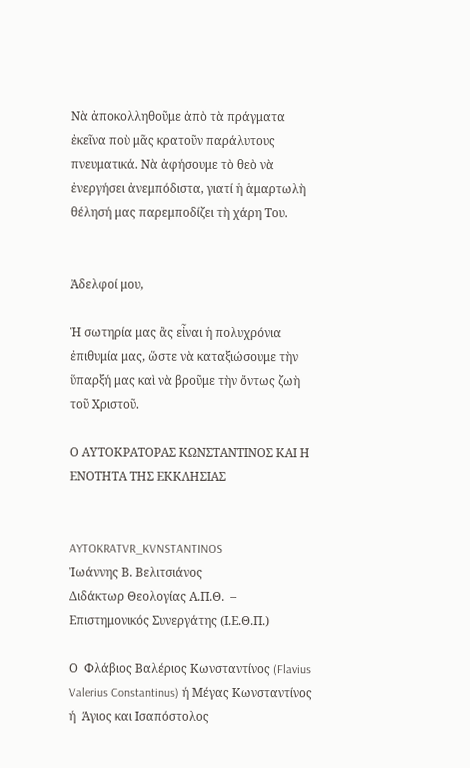Νὰ ἀποκολληθοῦμε ἀπὸ τὰ πράγματα ἐκεῖνα ποὺ μᾶς κρατοῦν παράλυτους πνευματικά. Νὰ ἀφήσουμε τὸ θεὸ νὰ ἐνεργήσει ἀνεμπόδιστα, γιατί ἡ ἁμαρτωλὴ θέλησή μας παρεμποδίζει τὴ χάρη Του.


Ἀδελφοί μου,

Ἡ σωτηρία μας ἂς εἶναι ἡ πολυχρόνια ἐπιθυμία μας, ὥστε νὰ καταξιώσουμε τὴν ὕπαρξή μας καὶ νὰ βροῦμε τὴν ὄντως ζωὴ τοῦ Χριστοῦ.

Ο ΑΥΤΟΚΡΑΤΟΡΑΣ ΚΩΝΣΤΑΝΤΙΝΟΣ ΚΑΙ Η ΕΝΟΤΗΤΑ ΤΗΣ ΕΚΚΛΗΣΙΑΣ


AYTOKRATVR_KVNSTANTINOS
Ἰωάννης Β. Βελιτσιάνος
Διδάκτωρ Θεολογίας Α.Π.Θ.  –
Επιστημονικός Συνεργάτης (Ι.Ε.Θ.Π.)

Ο  Φλάβιος Βαλέριος Κωνσταντίνος (Flavius Valerius Constantinus) ή Μέγας Κωνσταντίνος  ή  Άγιος και Ισαπόστολος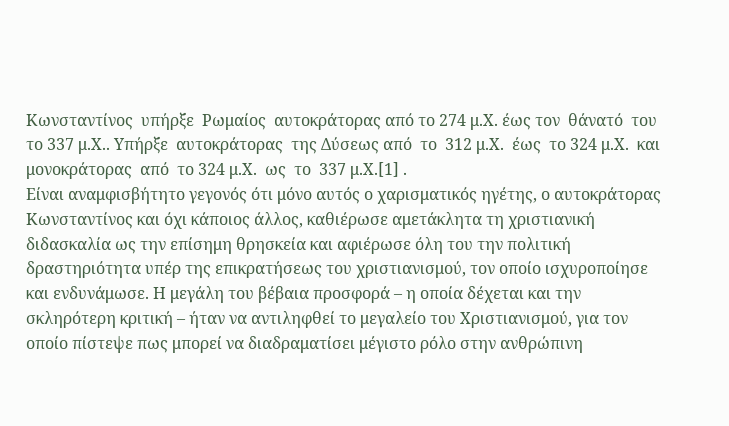Κωνσταντίνος  υπήρξε  Ρωμαίος  αυτοκράτορας από το 274 μ.Χ. έως τον  θάνατό  του  το 337 μ.Χ.. Υπήρξε  αυτοκράτορας  της Δύσεως από  το  312 μ.Χ.  έως  το 324 μ.Χ.  και  μονοκράτορας  από  το 324 μ.Χ.  ως  το  337 μ.Χ.[1] .
Είναι αναμφισβήτητο γεγονός ότι μόνο αυτός ο χαρισματικός ηγέτης, ο αυτοκράτορας Κωνσταντίνος και όχι κάποιος άλλος, καθιέρωσε αμετάκλητα τη χριστιανική διδασκαλία ως την επίσημη θρησκεία και αφιέρωσε όλη του την πολιτική δραστηριότητα υπέρ της επικρατήσεως του χριστιανισμού, τον οποίο ισχυροποίησε και ενδυνάμωσε. Η μεγάλη του βέβαια προσφορά – η οποία δέχεται και την σκληρότερη κριτική – ήταν να αντιληφθεί το μεγαλείο του Χριστιανισμού, για τον οποίο πίστεψε πως μπορεί να διαδραματίσει μέγιστο ρόλο στην ανθρώπινη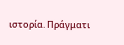ιστορία. Πράγματι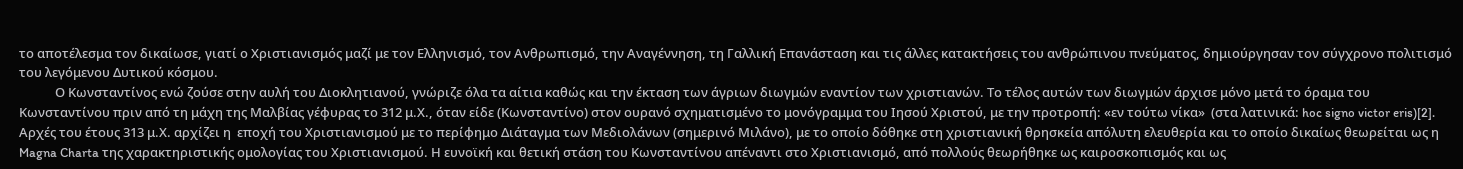το αποτέλεσμα τον δικαίωσε, γιατί ο Χριστιανισμός μαζί με τον Ελληνισμό, τον Ανθρωπισμό, την Αναγέννηση, τη Γαλλική Επανάσταση και τις άλλες κατακτήσεις του ανθρώπινου πνεύματος, δημιούργησαν τον σύγχρονο πολιτισμό του λεγόμενου Δυτικού κόσμου.
            Ο Κωνσταντίνος ενώ ζούσε στην αυλή του Διοκλητιανού, γνώριζε όλα τα αίτια καθώς και την έκταση των άγριων διωγμών εναντίον των χριστιανών. Το τέλος αυτών των διωγμών άρχισε μόνο μετά το όραμα του Κωνσταντίνου πριν από τη μάχη της Μαλβίας γέφυρας το 312 μ.Χ., όταν είδε (Κωνσταντίνο) στον ουρανό σχηματισμένο το μονόγραμμα του Ιησού Χριστού, με την προτροπή: «εν τούτω νίκα»  (στα λατινικά: hoc signo victor eris)[2].
Αρχές του έτους 313 μ.Χ. αρχίζει η  εποχή του Χριστιανισμού με το περίφημο Διάταγμα των Μεδιολάνων (σημερινό Μιλάνο), με το οποίο δόθηκε στη χριστιανική θρησκεία απόλυτη ελευθερία και το οποίο δικαίως θεωρείται ως η Magna Charta της χαρακτηριστικής ομολογίας του Χριστιανισμού. Η ευνοϊκή και θετική στάση του Κωνσταντίνου απέναντι στο Χριστιανισμό, από πολλούς θεωρήθηκε ως καιροσκοπισμός και ως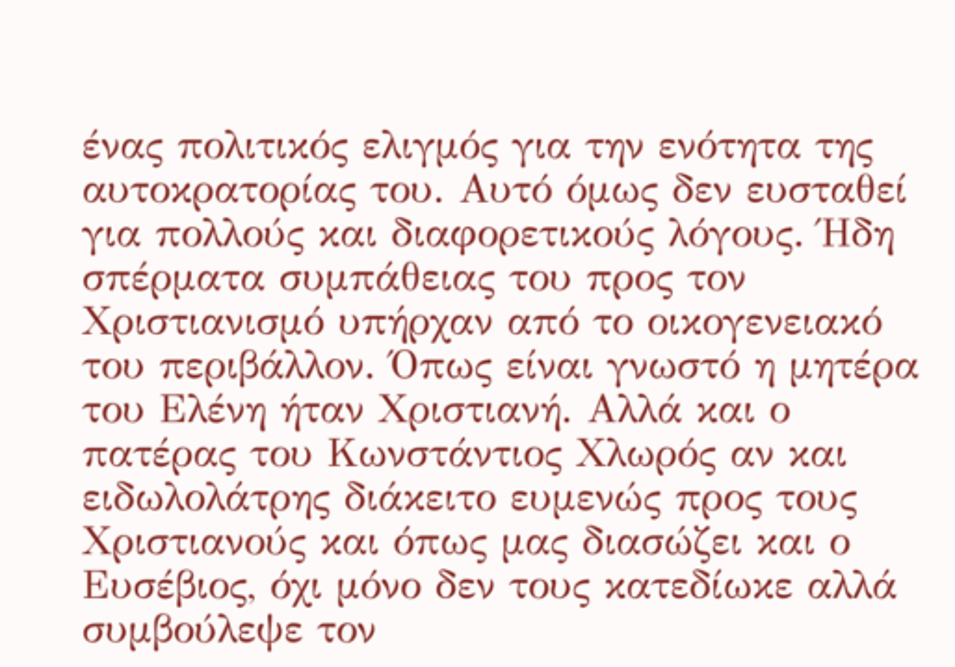ένας πολιτικός ελιγμός για την ενότητα της αυτοκρατορίας του. Αυτό όμως δεν ευσταθεί για πολλούς και διαφορετικούς λόγους. Ήδη σπέρματα συμπάθειας του προς τον Χριστιανισμό υπήρχαν από το οικογενειακό του περιβάλλον. Όπως είναι γνωστό η μητέρα του Ελένη ήταν Χριστιανή. Αλλά και ο πατέρας του Κωνστάντιος Χλωρός αν και ειδωλολάτρης διάκειτο ευμενώς προς τους Χριστιανούς και όπως μας διασώζει και ο Ευσέβιος, όχι μόνο δεν τους κατεδίωκε αλλά συμβούλεψε τον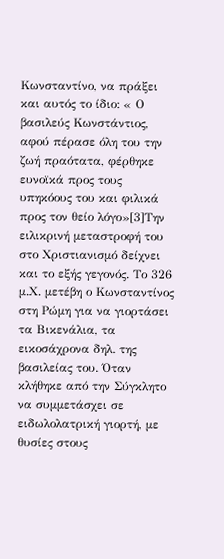Κωνσταντίνο, να πράξει και αυτός το ίδιο: « Ο βασιλεύς Κωνστάντιος, αφού πέρασε όλη του την ζωή πραότατα, φέρθηκε ευνοϊκά προς τους υπηκόους του και φιλικά προς τον θείο λόγο»[3]Την ειλικρινή μεταστροφή του στο Χριστιανισμό δείχνει και το εξής γεγονός. Το 326 μ.Χ. μετέβη ο Κωνσταντίνος στη Ρώμη για να γιορτάσει τα Βικενάλια, τα εικοσάχρονα δηλ. της βασιλείας του. Όταν κλήθηκε από την Σύγκλητο να συμμετάσχει σε ειδωλολατρική γιορτή, με θυσίες στους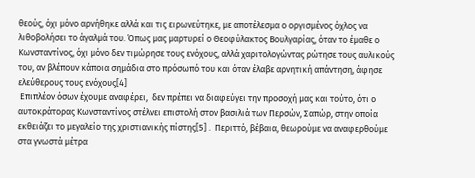θεούς, όχι μόνο αρνήθηκε αλλά και τις ειρωνεύτηκε, με αποτέλεσμα ο οργισμένος όχλος να λιθοβολήσει το άγαλμά του. Όπως μας μαρτυρεί ο Θεοφύλακτος Βουλγαρίας, όταν το έμαθε ο Κωνσταντίνος, όχι μόνο δεν τιμώρησε τους ενόχους, αλλά χαριτολογώντας ρώτησε τους αυλικούς του, αν βλέπουν κάποια σημάδια στο πρόσωπό του και όταν έλαβε αρνητική απάντηση, άφησε ελεύθερους τους ενόχους[4]
 Επιπλέον όσων έχουμε αναφέρει,  δεν πρέπει να διαφεύγει την προσοχή μας και τούτο, ότι ο αυτοκράτορας Κωνσταντίνος στέλνει επιστολή στον βασιλιά των Περσών, Σαπώρ, στην οποία εκθειάζει το μεγαλείο της χριστιανικής πίστης[5] .  Περιττό, βέβαια, θεωρούμε να αναφερθούμε στα γνωστά μέτρα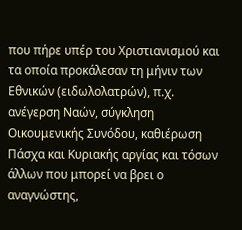που πήρε υπέρ του Χριστιανισμού και τα οποία προκάλεσαν τη μήνιν των Εθνικών (ειδωλολατρών), π.χ. ανέγερση Ναών, σύγκληση Οικουμενικής Συνόδου, καθιέρωση Πάσχα και Κυριακής αργίας και τόσων άλλων που μπορεί να βρει ο αναγνώστης,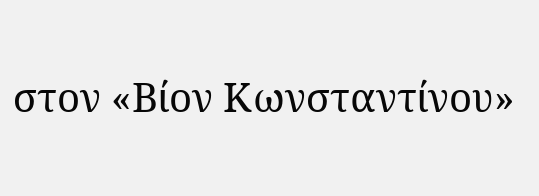στον «Βίον Κωνσταντίνου»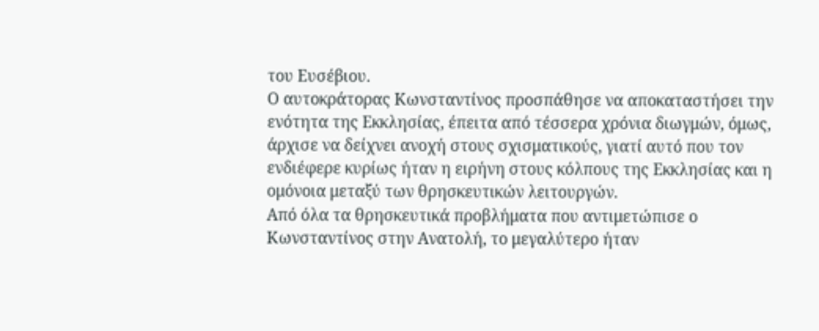του Ευσέβιου.
Ο αυτοκράτορας Κωνσταντίνος προσπάθησε να αποκαταστήσει την ενότητα της Εκκλησίας, έπειτα από τέσσερα χρόνια διωγμών, όμως, άρχισε να δείχνει ανοχή στους σχισματικούς, γιατί αυτό που τον ενδιέφερε κυρίως ήταν η ειρήνη στους κόλπους της Εκκλησίας και η ομόνοια μεταξύ των θρησκευτικών λειτουργών.
Από όλα τα θρησκευτικά προβλήματα που αντιμετώπισε ο Κωνσταντίνος στην Ανατολή, το μεγαλύτερο ήταν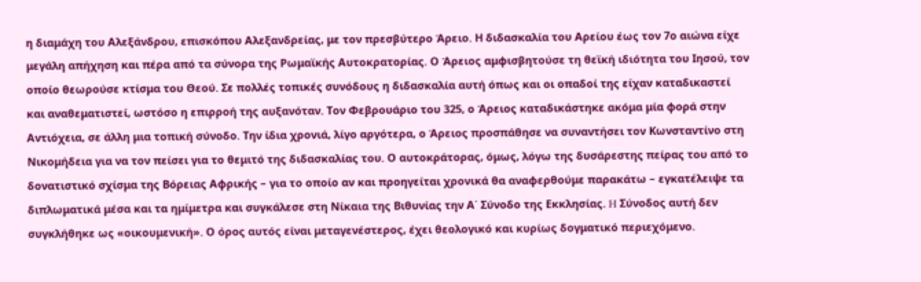η διαμάχη του Αλεξάνδρου, επισκόπου Αλεξανδρείας, με τον πρεσβύτερο Άρειο. Η διδασκαλία του Αρείου έως τον 7ο αιώνα είχε μεγάλη απήχηση και πέρα από τα σύνορα της Ρωμαϊκής Αυτοκρατορίας. Ο Άρειος αμφισβητούσε τη θεϊκή ιδιότητα του Ιησού, τον οποίο θεωρούσε κτίσμα του Θεού. Σε πολλές τοπικές συνόδους η διδασκαλία αυτή όπως και οι οπαδοί της είχαν καταδικαστεί και αναθεματιστεί, ωστόσο η επιρροή της αυξανόταν. Τον Φεβρουάριο του 325, ο Άρειος καταδικάστηκε ακόμα μία φορά στην Αντιόχεια, σε άλλη μια τοπική σύνοδο. Την ίδια χρονιά, λίγο αργότερα, ο Άρειος προσπάθησε να συναντήσει τον Κωνσταντίνο στη Νικομήδεια για να τον πείσει για το θεμιτό της διδασκαλίας του. Ο αυτοκράτορας, όμως, λόγω της δυσάρεστης πείρας του από το δονατιστικό σχίσμα της Βόρειας Αφρικής – για το οποίο αν και προηγείται χρονικά θα αναφερθούμε παρακάτω – εγκατέλειψε τα διπλωματικά μέσα και τα ημίμετρα και συγκάλεσε στη Νίκαια της Βιθυνίας την Α΄ Σύνοδο της Εκκλησίας. H Σύνοδος αυτή δεν συγκλήθηκε ως «οικουμενική». Ο όρος αυτός είναι μεταγενέστερος, έχει θεολογικό και κυρίως δογματικό περιεχόμενο.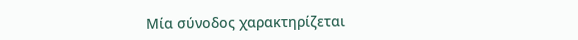Μία σύνοδος χαρακτηρίζεται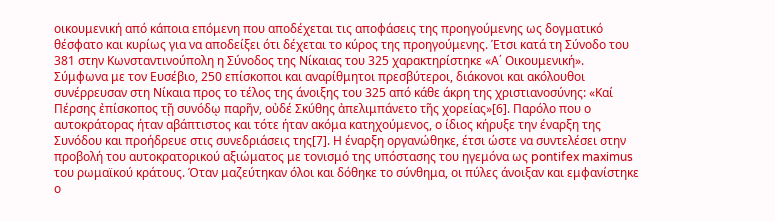οικουμενική από κάποια επόμενη που αποδέχεται τις αποφάσεις της προηγούμενης ως δογματικό θέσφατο και κυρίως για να αποδείξει ότι δέχεται το κύρος της προηγούμενης. Έτσι κατά τη Σύνοδο του 381 στην Κωνσταντινούπολη η Σύνοδος της Νίκαιας του 325 χαρακτηρίστηκε «Α΄ Οικουμενική».
Σύμφωνα με τον Ευσέβιο, 250 επίσκοποι και αναρίθμητοι πρεσβύτεροι, διάκονοι και ακόλουθοι συνέρρευσαν στη Νίκαια προς το τέλος της άνοιξης του 325 από κάθε άκρη της χριστιανοσύνης: «Καί Πέρσης ἐπίσκοπος τῇ συνόδῳ παρῆν, οὐδέ Σκύθης ἀπελιμπάνετο τῆς χορείας»[6]. Παρόλο που ο αυτοκράτορας ήταν αβάπτιστος και τότε ήταν ακόμα κατηχούμενος, ο ίδιος κήρυξε την έναρξη της Συνόδου και προήδρευε στις συνεδριάσεις της[7]. Η έναρξη οργανώθηκε, έτσι ώστε να συντελέσει στην προβολή του αυτοκρατορικού αξιώματος με τονισμό της υπόστασης του ηγεμόνα ως pontifex maximus του ρωμαϊκού κράτους. Όταν μαζεύτηκαν όλοι και δόθηκε το σύνθημα, οι πύλες άνοιξαν και εμφανίστηκε ο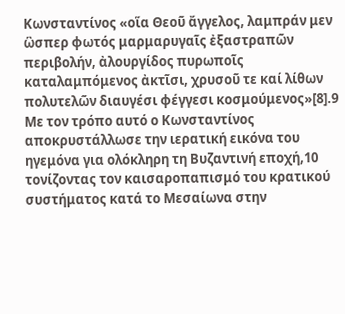Κωνσταντίνος «οἵα Θεοῦ ἄγγελος, λαμπράν μεν ὣσπερ φωτός μαρμαρυγαῖς ἐξαστραπῶν περιβολήν, ἀλουργίδος πυρωποῖς καταλαμπόμενος ἀκτῖσι, χρυσοῦ τε καί λίθων πολυτελῶν διαυγέσι φέγγεσι κοσμούμενος»[8].9 Με τον τρόπο αυτό ο Κωνσταντίνος αποκρυστάλλωσε την ιερατική εικόνα του ηγεμόνα για ολόκληρη τη Βυζαντινή εποχή,10 τονίζοντας τον καισαροπαπισμό του κρατικού συστήματος κατά το Μεσαίωνα στην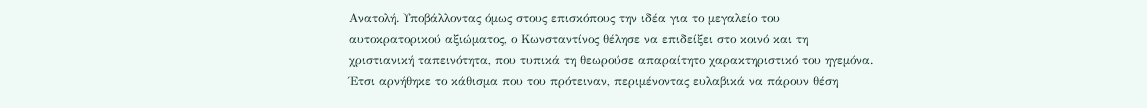Ανατολή. Υποβάλλοντας όμως στους επισκόπους την ιδέα για το μεγαλείο του αυτοκρατορικού αξιώματος, ο Κωνσταντίνος θέλησε να επιδείξει στο κοινό και τη χριστιανική ταπεινότητα, που τυπικά τη θεωρούσε απαραίτητο χαρακτηριστικό του ηγεμόνα. Έτσι αρνήθηκε το κάθισμα που του πρότειναν, περιμένοντας ευλαβικά να πάρουν θέση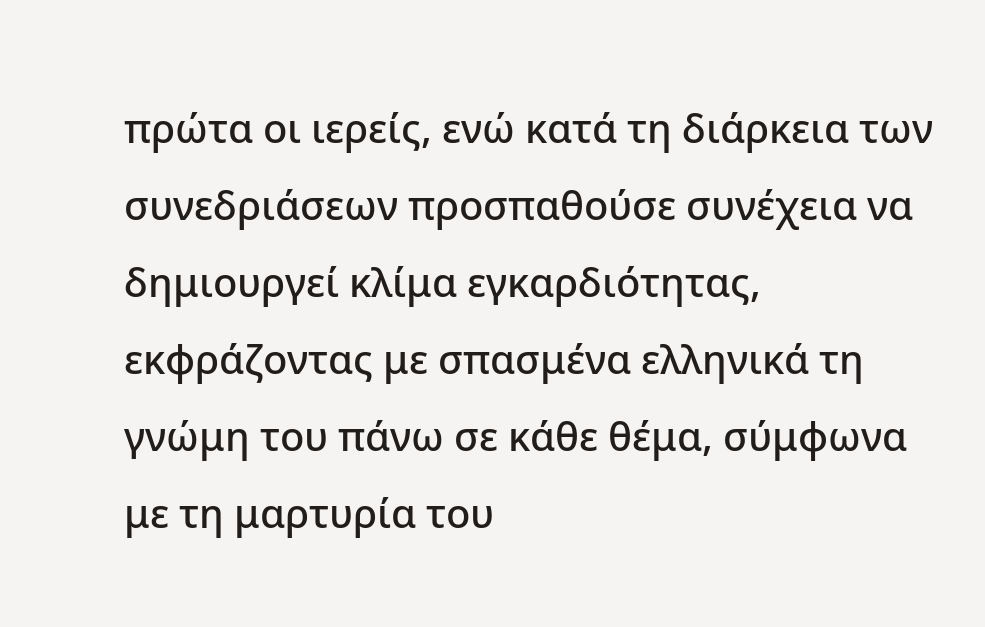πρώτα οι ιερείς, ενώ κατά τη διάρκεια των συνεδριάσεων προσπαθούσε συνέχεια να δημιουργεί κλίμα εγκαρδιότητας, εκφράζοντας με σπασμένα ελληνικά τη γνώμη του πάνω σε κάθε θέμα, σύμφωνα με τη μαρτυρία του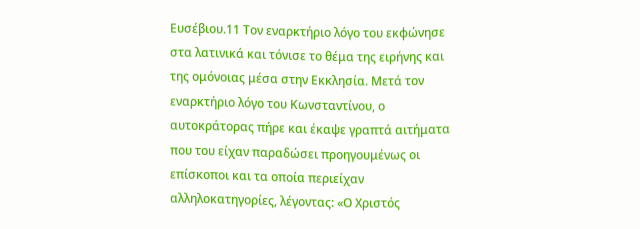Ευσέβιου.11 Τον εναρκτήριο λόγο του εκφώνησε στα λατινικά και τόνισε το θέμα της ειρήνης και της ομόνοιας μέσα στην Εκκλησία. Μετά τον εναρκτήριο λόγο του Κωνσταντίνου, ο αυτοκράτορας πήρε και έκαψε γραπτά αιτήματα που του είχαν παραδώσει προηγουμένως οι επίσκοποι και τα οποία περιείχαν αλληλοκατηγορίες, λέγοντας: «Ο Χριστός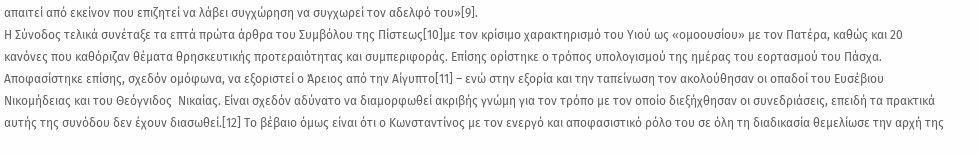απαιτεί από εκείνον που επιζητεί να λάβει συγχώρηση να συγχωρεί τον αδελφό του»[9].
Η Σύνοδος τελικά συνέταξε τα επτά πρώτα άρθρα του Συμβόλου της Πίστεως[10]με τον κρίσιμο χαρακτηρισμό του Υιού ως «ομοουσίου» με τον Πατέρα, καθώς και 20 κανόνες που καθόριζαν θέματα θρησκευτικής προτεραιότητας και συμπεριφοράς. Επίσης ορίστηκε ο τρόπος υπολογισμού της ημέρας του εορτασμού του Πάσχα. Αποφασίστηκε επίσης, σχεδόν ομόφωνα, να εξοριστεί ο Άρειος από την Αίγυπτο[11] – ενώ στην εξορία και την ταπείνωση τον ακολούθησαν οι οπαδοί του Ευσέβιου Νικομήδειας και του Θεόγνιδος  Νικαίας. Είναι σχεδόν αδύνατο να διαμορφωθεί ακριβής γνώμη για τον τρόπο με τον οποίο διεξήχθησαν οι συνεδριάσεις, επειδή τα πρακτικά αυτής της συνόδου δεν έχουν διασωθεί.[12] Το βέβαιο όμως είναι ότι ο Κωνσταντίνος με τον ενεργό και αποφασιστικό ρόλο του σε όλη τη διαδικασία θεμελίωσε την αρχή της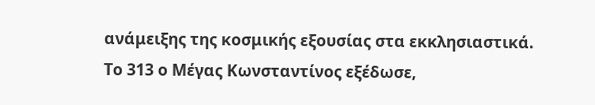ανάμειξης της κοσμικής εξουσίας στα εκκλησιαστικά.
Το 313 ο Μέγας Κωνσταντίνος εξέδωσε,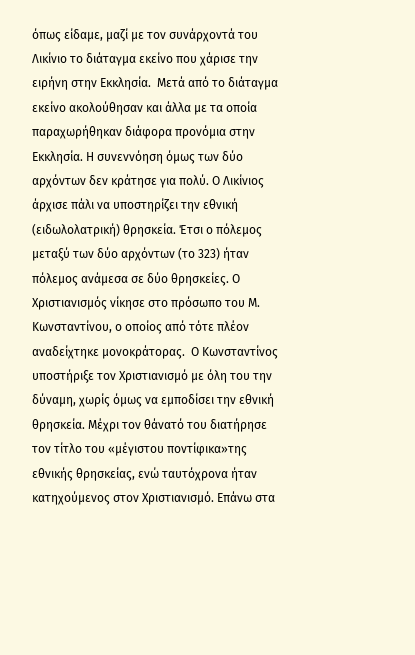όπως είδαμε, μαζί με τον συνάρχοντά του Λικίνιο το διάταγμα εκείνο που χάρισε την ειρήνη στην Εκκλησία.  Μετά από το διάταγμα εκείνο ακολούθησαν και άλλα με τα οποία παραχωρήθηκαν διάφορα προνόμια στην Εκκλησία. Η συνεννόηση όμως των δύο αρχόντων δεν κράτησε για πολύ. Ο Λικίνιος άρχισε πάλι να υποστηρίζει την εθνική (ειδωλολατρική) θρησκεία. Έτσι ο πόλεμος μεταξύ των δύο αρχόντων (το 323) ήταν πόλεμος ανάμεσα σε δύο θρησκείες. Ο Χριστιανισμός νίκησε στο πρόσωπο του Μ. Κωνσταντίνου, ο οποίος από τότε πλέον αναδείχτηκε μονοκράτορας.  Ο Κωνσταντίνος υποστήριξε τον Χριστιανισμό με όλη του την δύναμη, χωρίς όμως να εμποδίσει την εθνική θρησκεία. Μέχρι τον θάνατό του διατήρησε τον τίτλο του «μέγιστου ποντίφικα»της εθνικής θρησκείας, ενώ ταυτόχρονα ήταν κατηχούμενος στον Χριστιανισμό. Επάνω στα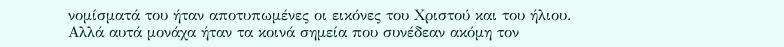νομίσματά του ήταν αποτυπωμένες οι εικόνες του Χριστού και του ήλιου. Αλλά αυτά μονάχα ήταν τα κοινά σημεία που συνέδεαν ακόμη τον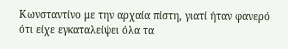Κωνσταντίνο με την αρχαία πίστη, γιατί ήταν φανερό ότι είχε εγκαταλείψει όλα τα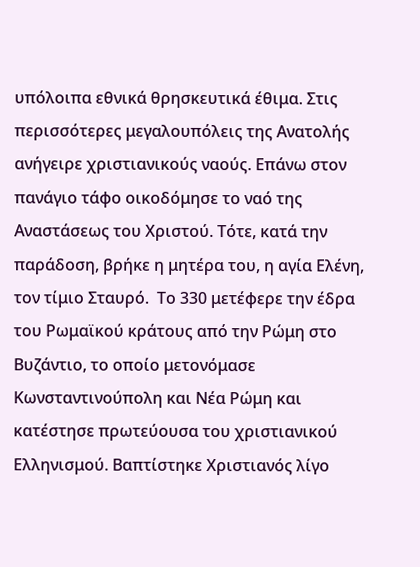υπόλοιπα εθνικά θρησκευτικά έθιμα. Στις περισσότερες μεγαλουπόλεις της Ανατολής ανήγειρε χριστιανικούς ναούς. Επάνω στον πανάγιο τάφο οικοδόμησε το ναό της Αναστάσεως του Χριστού. Τότε, κατά την παράδοση, βρήκε η μητέρα του, η αγία Ελένη, τον τίμιο Σταυρό.  Το 330 μετέφερε την έδρα του Ρωμαϊκού κράτους από την Ρώμη στο Βυζάντιο, το οποίο μετονόμασε Κωνσταντινούπολη και Νέα Ρώμη και κατέστησε πρωτεύουσα του χριστιανικού Ελληνισμού. Βαπτίστηκε Χριστιανός λίγο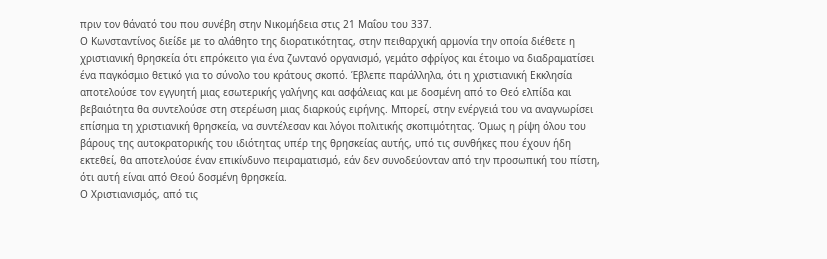πριν τον θάνατό του που συνέβη στην Νικομήδεια στις 21 Μαΐου του 337.
Ο Κωνσταντίνος διείδε με το αλάθητο της διορατικότητας, στην πειθαρχική αρμονία την οποία διέθετε η χριστιανική θρησκεία ότι επρόκειτο για ένα ζωντανό οργανισμό, γεμάτο σφρίγος και έτοιμο να διαδραματίσει ένα παγκόσμιο θετικό για το σύνολο του κράτους σκοπό. Έβλεπε παράλληλα, ότι η χριστιανική Εκκλησία αποτελούσε τον εγγυητή μιας εσωτερικής γαλήνης και ασφάλειας και με δοσμένη από το Θεό ελπίδα και βεβαιότητα θα συντελούσε στη στερέωση μιας διαρκούς ειρήνης. Μπορεί, στην ενέργειά του να αναγνωρίσει  επίσημα τη χριστιανική θρησκεία, να συντέλεσαν και λόγοι πολιτικής σκοπιμότητας. Όμως η ρίψη όλου του βάρους της αυτοκρατορικής του ιδιότητας υπέρ της θρησκείας αυτής, υπό τις συνθήκες που έχουν ήδη εκτεθεί, θα αποτελούσε έναν επικίνδυνο πειραματισμό, εάν δεν συνοδεύονταν από την προσωπική του πίστη, ότι αυτή είναι από Θεού δοσμένη θρησκεία.
Ο Χριστιανισμός, από τις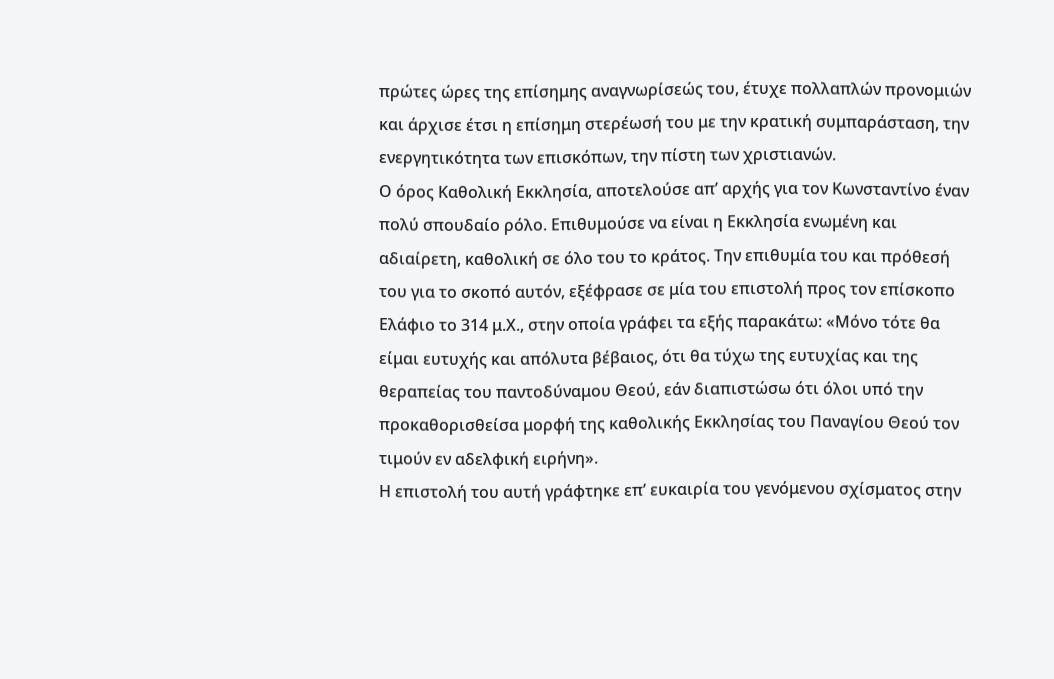πρώτες ώρες της επίσημης αναγνωρίσεώς του, έτυχε πολλαπλών προνομιών και άρχισε έτσι η επίσημη στερέωσή του με την κρατική συμπαράσταση, την ενεργητικότητα των επισκόπων, την πίστη των χριστιανών.
Ο όρος Καθολική Εκκλησία, αποτελούσε απ’ αρχής για τον Κωνσταντίνο έναν πολύ σπουδαίο ρόλο. Επιθυμούσε να είναι η Εκκλησία ενωμένη και αδιαίρετη, καθολική σε όλο του το κράτος. Την επιθυμία του και πρόθεσή του για το σκοπό αυτόν, εξέφρασε σε μία του επιστολή προς τον επίσκοπο Ελάφιο το 314 μ.Χ., στην οποία γράφει τα εξής παρακάτω: «Μόνο τότε θα είμαι ευτυχής και απόλυτα βέβαιος, ότι θα τύχω της ευτυχίας και της θεραπείας του παντοδύναμου Θεού, εάν διαπιστώσω ότι όλοι υπό την προκαθορισθείσα μορφή της καθολικής Εκκλησίας του Παναγίου Θεού τον τιμούν εν αδελφική ειρήνη».
Η επιστολή του αυτή γράφτηκε επ’ ευκαιρία του γενόμενου σχίσματος στην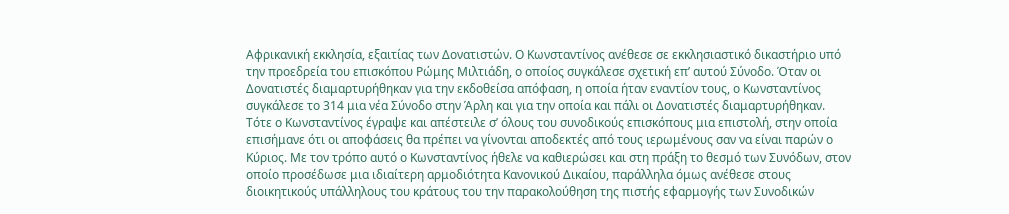Αφρικανική εκκλησία, εξαιτίας των Δονατιστών. Ο Κωνσταντίνος ανέθεσε σε εκκλησιαστικό δικαστήριο υπό την προεδρεία του επισκόπου Ρώμης Μιλτιάδη, ο οποίος συγκάλεσε σχετική επ’ αυτού Σύνοδο. Όταν οι Δονατιστές διαμαρτυρήθηκαν για την εκδοθείσα απόφαση, η οποία ήταν εναντίον τους, ο Κωνσταντίνος συγκάλεσε το 314 μια νέα Σύνοδο στην Άρλη και για την οποία και πάλι οι Δονατιστές διαμαρτυρήθηκαν. Τότε ο Κωνσταντίνος έγραψε και απέστειλε σ’ όλους του συνοδικούς επισκόπους μια επιστολή, στην οποία επισήμανε ότι οι αποφάσεις θα πρέπει να γίνονται αποδεκτές από τους ιερωμένους σαν να είναι παρών ο Κύριος. Με τον τρόπο αυτό ο Κωνσταντίνος ήθελε να καθιερώσει και στη πράξη το θεσμό των Συνόδων, στον οποίο προσέδωσε μια ιδιαίτερη αρμοδιότητα Κανονικού Δικαίου, παράλληλα όμως ανέθεσε στους διοικητικούς υπάλληλους του κράτους του την παρακολούθηση της πιστής εφαρμογής των Συνοδικών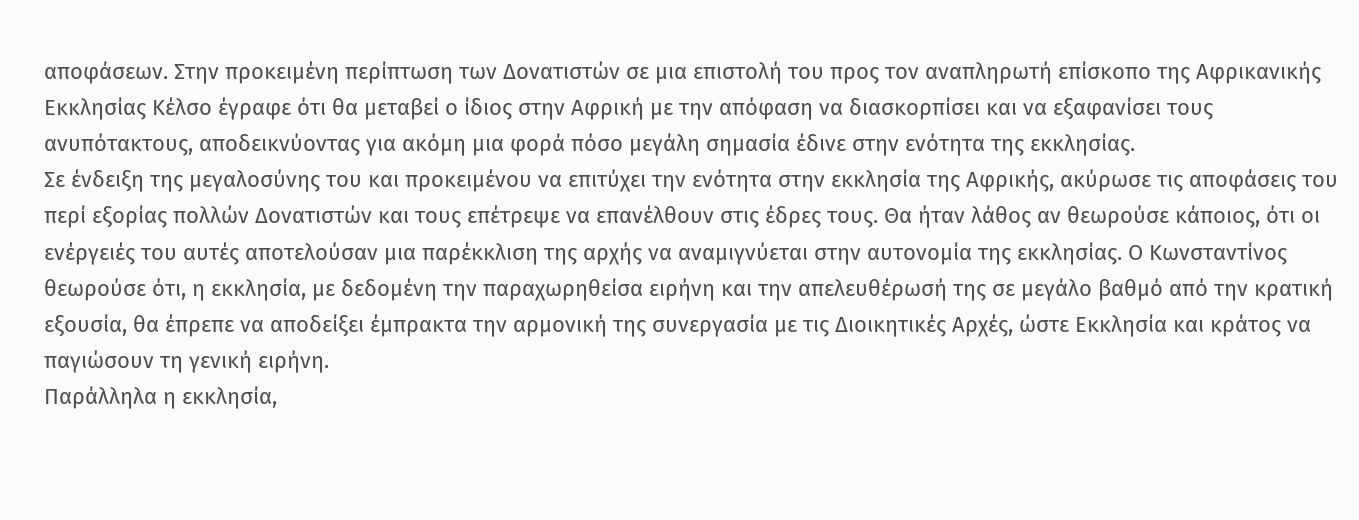αποφάσεων. Στην προκειμένη περίπτωση των Δονατιστών σε μια επιστολή του προς τον αναπληρωτή επίσκοπο της Αφρικανικής Εκκλησίας Κέλσο έγραφε ότι θα μεταβεί ο ίδιος στην Αφρική με την απόφαση να διασκορπίσει και να εξαφανίσει τους ανυπότακτους, αποδεικνύοντας για ακόμη μια φορά πόσο μεγάλη σημασία έδινε στην ενότητα της εκκλησίας.
Σε ένδειξη της μεγαλοσύνης του και προκειμένου να επιτύχει την ενότητα στην εκκλησία της Αφρικής, ακύρωσε τις αποφάσεις του περί εξορίας πολλών Δονατιστών και τους επέτρεψε να επανέλθουν στις έδρες τους. Θα ήταν λάθος αν θεωρούσε κάποιος, ότι οι ενέργειές του αυτές αποτελούσαν μια παρέκκλιση της αρχής να αναμιγνύεται στην αυτονομία της εκκλησίας. Ο Κωνσταντίνος θεωρούσε ότι, η εκκλησία, με δεδομένη την παραχωρηθείσα ειρήνη και την απελευθέρωσή της σε μεγάλο βαθμό από την κρατική εξουσία, θα έπρεπε να αποδείξει έμπρακτα την αρμονική της συνεργασία με τις Διοικητικές Αρχές, ώστε Εκκλησία και κράτος να παγιώσουν τη γενική ειρήνη.
Παράλληλα η εκκλησία,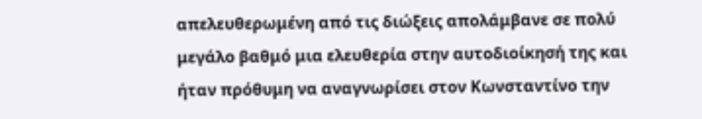απελευθερωμένη από τις διώξεις απολάμβανε σε πολύ μεγάλο βαθμό μια ελευθερία στην αυτοδιοίκησή της και ήταν πρόθυμη να αναγνωρίσει στον Κωνσταντίνο την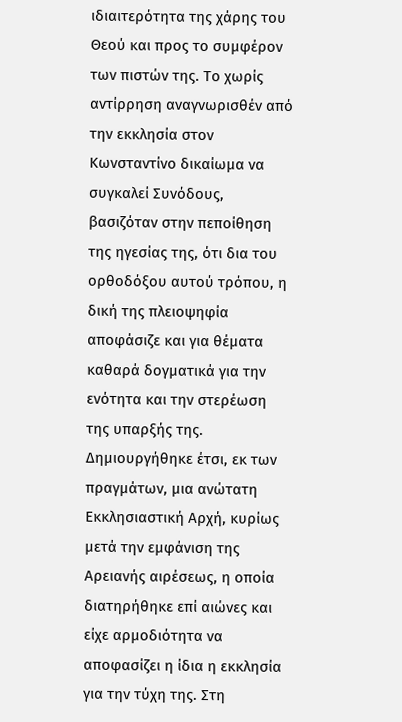ιδιαιτερότητα της χάρης του Θεού και προς το συμφέρον των πιστών της. Το χωρίς αντίρρηση αναγνωρισθέν από την εκκλησία στον Κωνσταντίνο δικαίωμα να συγκαλεί Συνόδους, βασιζόταν στην πεποίθηση της ηγεσίας της, ότι δια του ορθοδόξου αυτού τρόπου, η δική της πλειοψηφία αποφάσιζε και για θέματα καθαρά δογματικά για την ενότητα και την στερέωση της υπαρξής της. Δημιουργήθηκε έτσι, εκ των πραγμάτων, μια ανώτατη Εκκλησιαστική Αρχή, κυρίως μετά την εμφάνιση της Αρειανής αιρέσεως, η οποία διατηρήθηκε επί αιώνες και είχε αρμοδιότητα να αποφασίζει η ίδια η εκκλησία για την τύχη της. Στη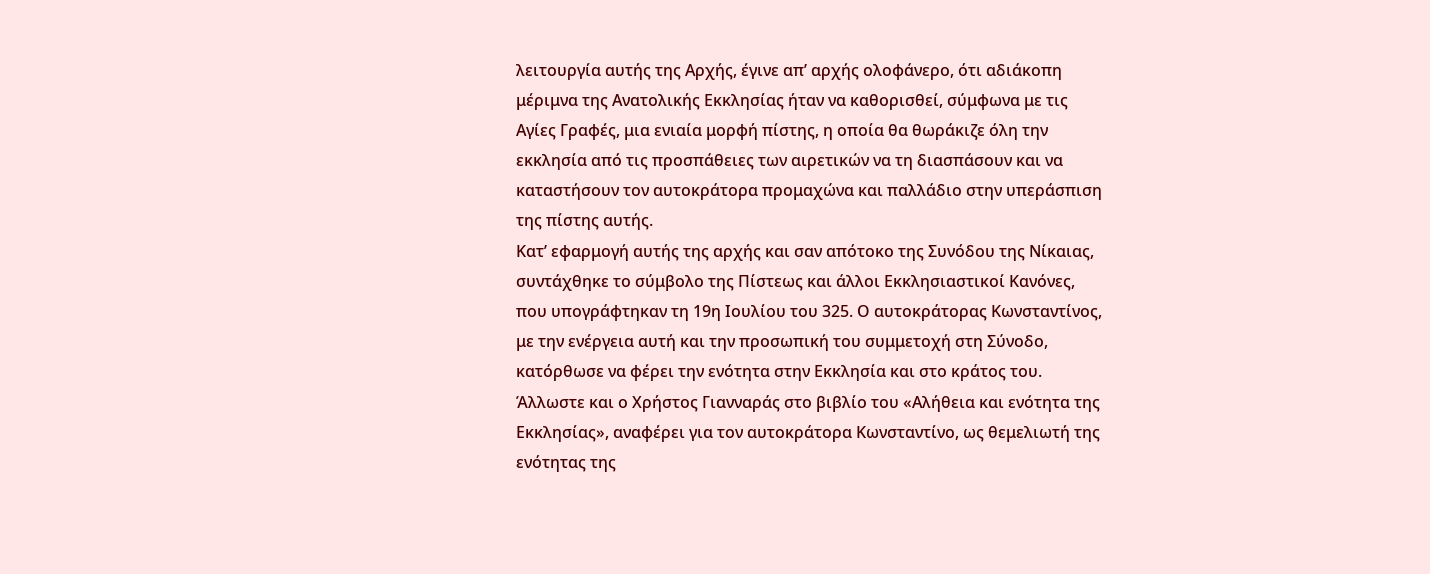λειτουργία αυτής της Αρχής, έγινε απ’ αρχής ολοφάνερο, ότι αδιάκοπη μέριμνα της Ανατολικής Εκκλησίας ήταν να καθορισθεί, σύμφωνα με τις Αγίες Γραφές, μια ενιαία μορφή πίστης, η οποία θα θωράκιζε όλη την εκκλησία από τις προσπάθειες των αιρετικών να τη διασπάσουν και να καταστήσουν τον αυτοκράτορα προμαχώνα και παλλάδιο στην υπεράσπιση της πίστης αυτής.
Κατ’ εφαρμογή αυτής της αρχής και σαν απότοκο της Συνόδου της Νίκαιας, συντάχθηκε το σύμβολο της Πίστεως και άλλοι Εκκλησιαστικοί Κανόνες, που υπογράφτηκαν τη 19η Ιουλίου του 325. Ο αυτοκράτορας Κωνσταντίνος, με την ενέργεια αυτή και την προσωπική του συμμετοχή στη Σύνοδο, κατόρθωσε να φέρει την ενότητα στην Εκκλησία και στο κράτος του.
Άλλωστε και ο Χρήστος Γιανναράς στο βιβλίο του «Αλήθεια και ενότητα της Εκκλησίας», αναφέρει για τον αυτοκράτορα Κωνσταντίνο, ως θεμελιωτή της ενότητας της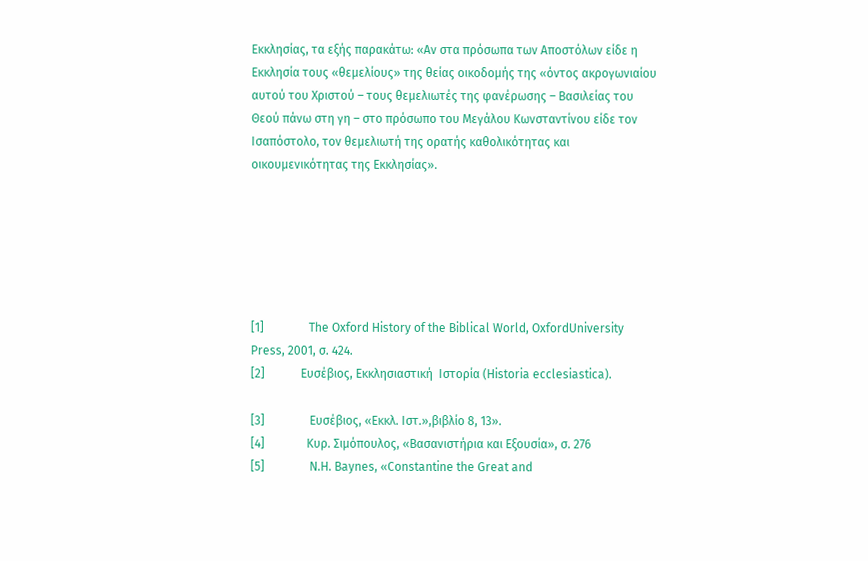Εκκλησίας, τα εξής παρακάτω: «Αν στα πρόσωπα των Αποστόλων είδε η Εκκλησία τους «θεμελίους» της θείας οικοδομής της «όντος ακρογωνιαίου αυτού του Χριστού – τους θεμελιωτές της φανέρωσης – Βασιλείας του Θεού πάνω στη γη – στο πρόσωπο του Μεγάλου Κωνσταντίνου είδε τον Ισαπόστολο, τον θεμελιωτή της ορατής καθολικότητας και οικουμενικότητας της Εκκλησίας».






[1]               The Oxford History of the Biblical World, OxfordUniversity Press, 2001, σ. 424.
[2]            Ευσέβιος, Εκκλησιαστική  Ιστορία (Historia ecclesiastica).

[3]               Ευσέβιος, «Εκκλ. Ιστ.»,βιβλίο 8, 13».
[4]              Κυρ. Σιμόπουλος, «Βασανιστήρια και Εξουσία», σ. 276
[5]               N.H. Baynes, «Constantine the Great and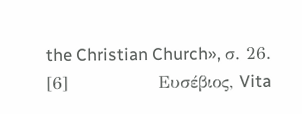the Christian Church», σ. 26.
[6]               Ευσέβιος, Vita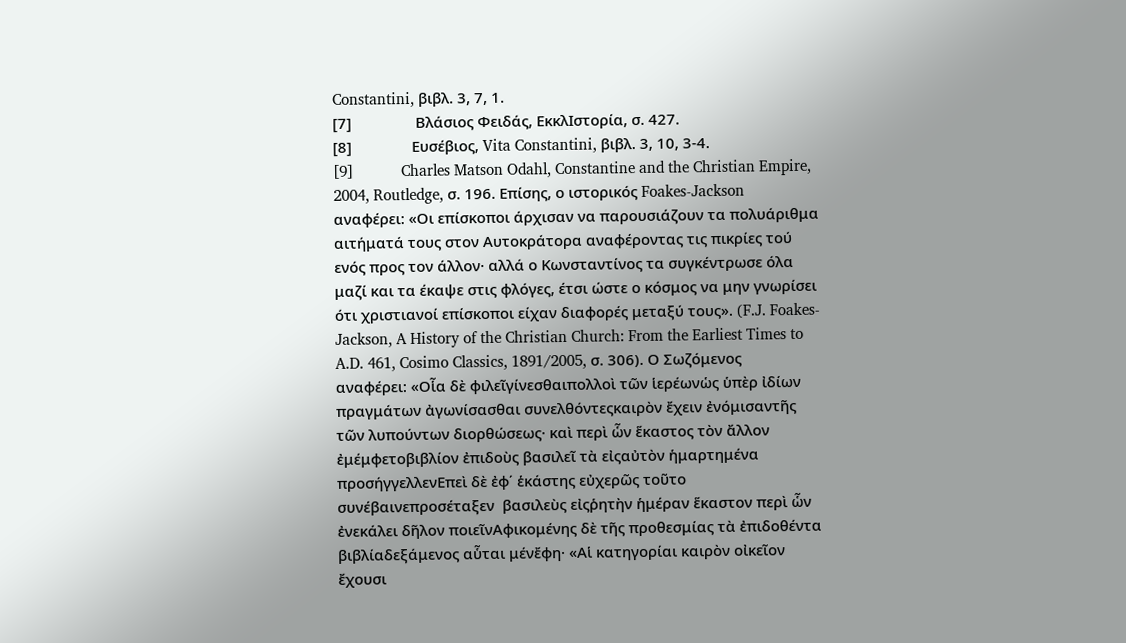Constantini, βιβλ. 3, 7, 1.
[7]                Βλάσιος Φειδάς, ΕκκλΙστορία, σ. 427.
[8]               Ευσέβιος, Vita Constantini, βιβλ. 3, 10, 3-4.
[9]            Charles Matson Odahl, Constantine and the Christian Empire, 2004, Routledge, σ. 196. Επίσης, ο ιστορικός Foakes-Jackson αναφέρει: «Οι επίσκοποι άρχισαν να παρουσιάζουν τα πολυάριθμα αιτήματά τους στον Αυτοκράτορα αναφέροντας τις πικρίες τού ενός προς τον άλλον· αλλά ο Κωνσταντίνος τα συγκέντρωσε όλα μαζί και τα έκαψε στις φλόγες, έτσι ώστε ο κόσμος να μην γνωρίσει ότι χριστιανοί επίσκοποι είχαν διαφορές μεταξύ τους». (F.J. Foakes-Jackson, A History of the Christian Church: From the Earliest Times to A.D. 461, Cosimo Classics, 1891/2005, σ. 306). Ο Σωζόμενος αναφέρει: «Οἷα δὲ φιλεῖγίνεσθαιπολλοὶ τῶν ἱερέωνὡς ὑπὲρ ἰδίων πραγμάτων ἀγωνίσασθαι συνελθόντεςκαιρὸν ἔχειν ἐνόμισαντῆς τῶν λυπούντων διορθώσεως· καὶ περὶ ὧν ἕκαστος τὸν ἄλλον ἐμέμφετοβιβλίον ἐπιδοὺς βασιλεῖ τὰ εἰςαὐτὸν ἡμαρτημένα προσήγγελλενΕπεὶ δὲ ἐφ΄ ἑκάστης εὐχερῶς τοῦτο συνέβαινεπροσέταξεν  βασιλεὺς εἰςῥητὴν ἡμέραν ἕκαστον περὶ ὧν ἐνεκάλει δῆλον ποιεῖνΑφικομένης δὲ τῆς προθεσμίας τὰ ἐπιδοθέντα βιβλίαδεξάμενος αὗται μένἔφη· «Αἱ κατηγορίαι καιρὸν οἰκεῖον ἔχουσι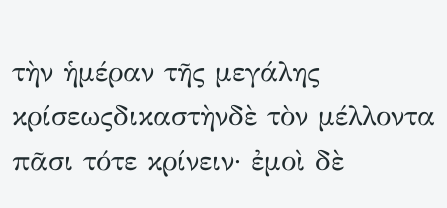τὴν ἡμέραν τῆς μεγάλης κρίσεωςδικαστὴνδὲ τὸν μέλλοντα πᾶσι τότε κρίνειν· ἐμοὶ δὲ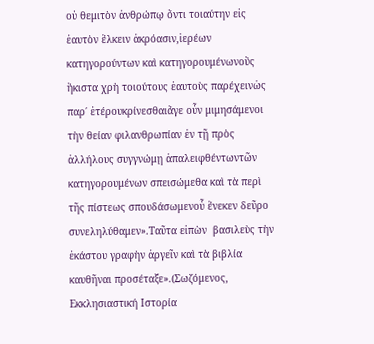οὐ θεμιτὸν ἀνθρώπῳ ὄντι τοιαύτην εἰς ἑαυτὸν ἕλκειν ἀκρόασιν,ἱερέων κατηγορούντων καὶ κατηγορουμένωνοὓς ἥκιστα χρὴ τοιούτους ἑαυτοὺς παρέχεινὡς παρ΄ ἑτέρουκρίνεσθαιἄγε οὖν μιμησάμενοι τὴν θείαν φιλανθρωπίαν ἐν τῇ πρὸς ἀλλήλους συγγνώμῃ ἀπαλειφθέντωντῶν κατηγορουμένων σπεισώμεθα καὶ τὰ περὶ τῆς πίστεως σπουδάσωμενοὗ ἕνεκεν δεῦρο συνεληλύθαμεν».Ταῦτα εἰπὼν  βασιλεὺς τὴν ἑκάστου γραφὴν ἀργεῖν καὶ τὰ βιβλία καυθῆναι προσέταξε».(Σωζόμενος, Εκκλησιαστική Ιστορία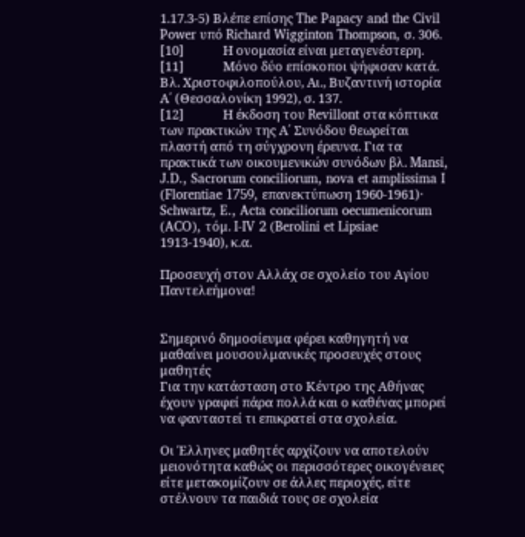1.17.3-5) Βλέπε επίσης The Papacy and the Civil Power υπό Richard Wigginton Thompson, σ. 306.
[10]             Η ονομασία είναι μεταγενέστερη.
[11]             Μόνο δύο επίσκοποι ψήφισαν κατά. Βλ. Χριστοφιλοπούλου, Αι., Βυζαντινή ιστορία Α΄ (Θεσσαλονίκη 1992), σ. 137.
[12]             Η έκδοση του Revillont στα κόπτικα των πρακτικών της Α΄ Συνόδου θεωρείται πλαστή από τη σύγχρονη έρευνα. Για τα πρακτικά των οικουμενικών συνόδων βλ. Mansi, J.D., Sacrorum conciliorum, nova et amplissima I (Florentiae 1759, επανεκτύπωση 1960-1961)· Schwartz, E., Acta conciliorum oecumenicorum (ACO), τόμ. I-IV 2 (Berolini et Lipsiae 1913-1940), κ.α.

Προσευχή στον Αλλάχ σε σχολείο του Αγίου Παντελεήμονα!


Σημερινό δημοσίευμα φέρει καθηγητή να μαθαίνει μουσουλμανικές προσευχές στους μαθητές
Για την κατάσταση στο Κέντρο της Αθήνας έχουν γραφεί πάρα πολλά και ο καθένας μπορεί να φανταστεί τι επικρατεί στα σχολεία.

Οι Έλληνες μαθητές αρχίζουν να αποτελούν μειονότητα καθώς οι περισσότερες οικογένειες είτε μετακομίζουν σε άλλες περιοχές, είτε στέλνουν τα παιδιά τους σε σχολεία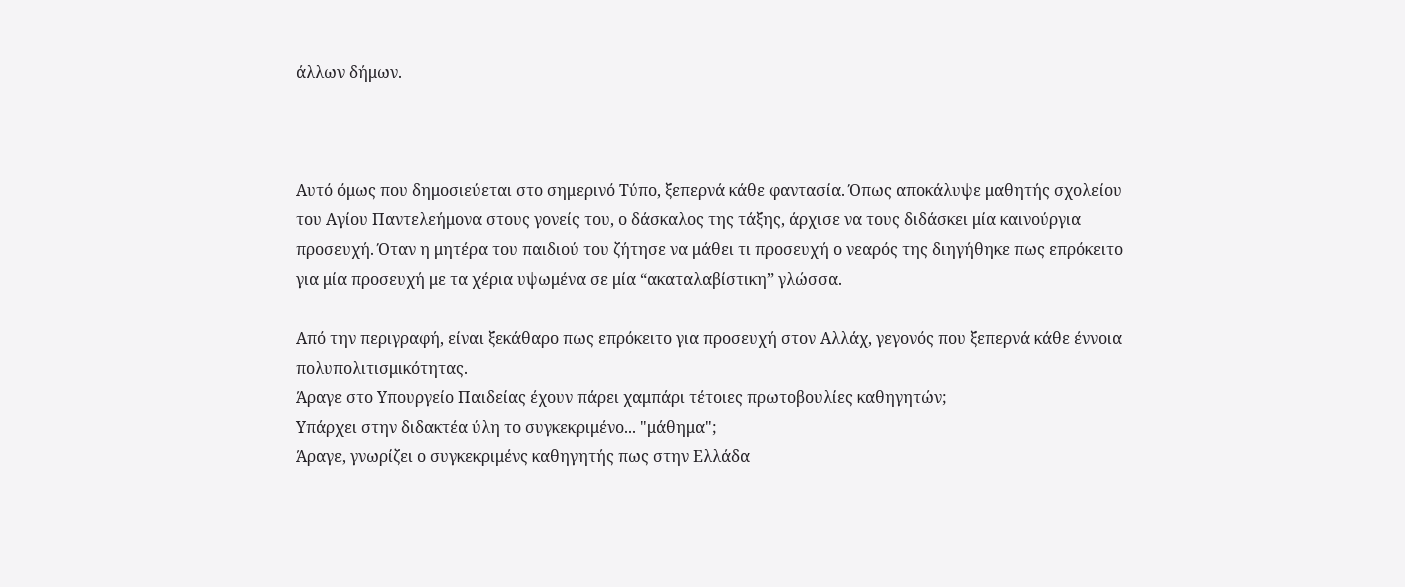άλλων δήμων.



Αυτό όμως που δημοσιεύεται στο σημερινό Τύπο, ξεπερνά κάθε φαντασία. Όπως αποκάλυψε μαθητής σχολείου του Αγίου Παντελεήμονα στους γονείς του, ο δάσκαλος της τάξης, άρχισε να τους διδάσκει μία καινούργια προσευχή. Όταν η μητέρα του παιδιού του ζήτησε να μάθει τι προσευχή ο νεαρός της διηγήθηκε πως επρόκειτο για μία προσευχή με τα χέρια υψωμένα σε μία “ακαταλαβίστικη” γλώσσα.

Από την περιγραφή, είναι ξεκάθαρο πως επρόκειτο για προσευχή στον Αλλάχ, γεγονός που ξεπερνά κάθε έννοια πολυπολιτισμικότητας.
Άραγε στο Υπουργείο Παιδείας έχουν πάρει χαμπάρι τέτοιες πρωτοβουλίες καθηγητών;
Υπάρχει στην διδακτέα ύλη το συγκεκριμένο... "μάθημα";
Άραγε, γνωρίζει ο συγκεκριμένς καθηγητής πως στην Ελλάδα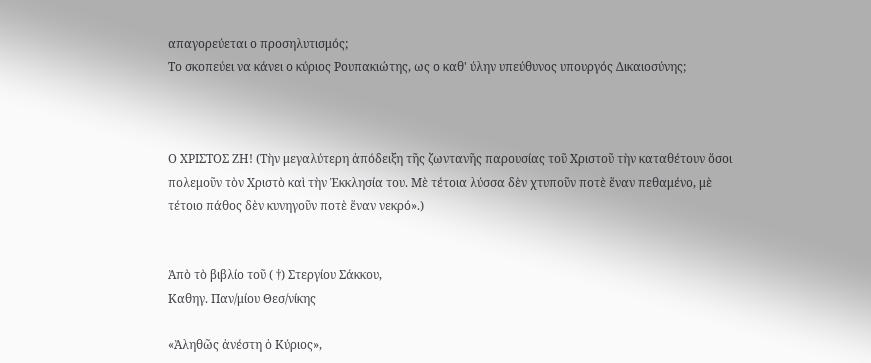απαγορεύεται ο προσηλυτισμός;
Το σκοπεύει να κάνει ο κύριος Ρουπακιώτης, ως ο καθ' ύλην υπεύθυνος υπουργός Δικαιοσύνης;



Ο ΧΡΙΣΤΟΣ ΖΗ! (Τὴν μεγαλύτερη ἀπόδειξη τῆς ζωντανῆς παρουσίας τοῦ Χριστοῦ τὴν καταθέτουν ὅσοι πολεμοῦν τὸν Χριστὸ καὶ τὴν Ἐκκλησία του. Μὲ τέτοια λύσσα δὲν χτυποῦν ποτὲ ἕναν πεθαμένο, μὲ τέτοιο πάθος δὲν κυνηγοῦν ποτὲ ἕναν νεκρό».)


Ἀπὸ τὸ βιβλίο τοῦ ( †) Στεργίου Σάκκου,
Καθηγ. Παν/μίου Θεσ/νίκης

«Ἀληθῶς ἀνέστη ὁ Κύριος»,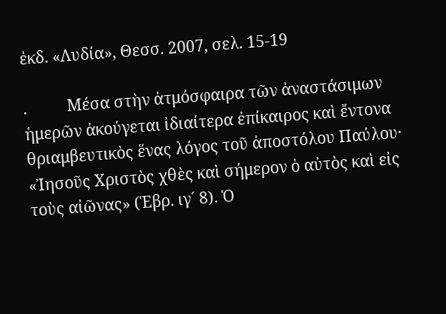ἐκδ. «Λυδία», Θεσσ. 2007, σελ. 15-19

.          Μέσα στὴν ἀτμόσφαιρα τῶν ἀναστάσιμων ἡμερῶν ἀκούγεται ἰδιαίτερα ἐπίκαιρος καὶ ἔντονα θριαμβευτικὸς ἕνας λόγος τοῦ ἀποστόλου Παύλου· «Ἰησοῦς Χριστὸς χθὲς καὶ σήμερον ὁ αὐτὸς καὶ εἰς τοὺς αἰῶνας» (Ἑβρ. ιγ´ 8). Ὁ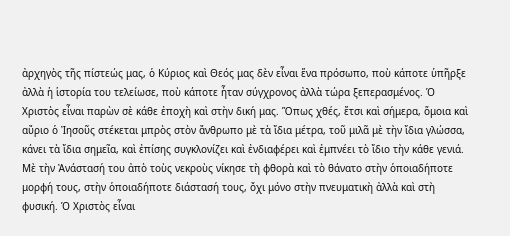ἀρχηγὸς τῆς πίστεώς μας, ὁ Κύριος καὶ Θεός μας δὲν εἶναι ἕνα πρόσωπο, ποὺ κάποτε ὑπῆρξε ἀλλὰ ἡ ἱστορία του τελείωσε, ποὺ κάποτε ἦταν σύγχρονος ἀλλὰ τώρα ξεπερασμένος. Ὁ Χριστὸς εἶναι παρὼν σὲ κάθε ἐποχὴ καὶ στὴν δική μας. Ὅπως χθές, ἔτσι καὶ σήμερα, ὅμοια καὶ αὔριο ὁ Ἰησοῦς στέκεται μπρὸς στὸν ἄνθρωπο μὲ τὰ ἴδια μέτρα, τοῦ μιλᾶ μὲ τὴν ἴδια γλώσσα, κάνει τὰ ἴδια σημεῖα, καὶ ἐπίσης συγκλονίζει καὶ ἐνδιαφέρει καὶ ἐμπνέει τὸ ἴδιο τὴν κάθε γενιά. Μὲ τὴν Ἀνάστασή του ἀπὸ τοὺς νεκροὺς νίκησε τὴ φθορὰ καὶ τὸ θάνατο στὴν ὁποιαδήποτε μορφή τους, στὴν ὁποιαδήποτε διάστασή τους, ὄχι μόνο στὴν πνευματικὴ ἀλλὰ καὶ στὴ φυσική. Ὁ Χριστὸς εἶναι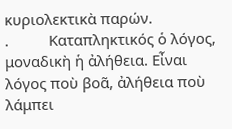κυριολεκτικὰ παρών.
.          Καταπληκτικός ὁ λόγος, μοναδικὴ ἡ ἀλήθεια. Εἶναι λόγος ποὺ βοᾶ, ἀλήθεια ποὺ λάμπει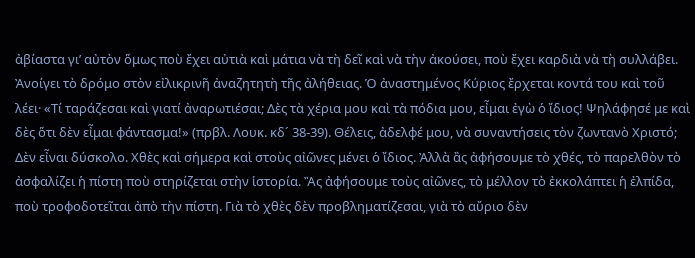ἀβίαστα γι’ αὐτὸν ὅμως ποὺ ἔχει αὐτιὰ καὶ μάτια νὰ τὴ δεῖ καὶ νὰ τὴν ἀκούσει, ποὺ ἔχει καρδιὰ νὰ τὴ συλλάβει. Ἀνοίγει τὸ δρόμο στὸν εἰλικρινῆ ἀναζητητὴ τῆς ἀλήθειας. Ὁ ἀναστημένος Κύριος ἔρχεται κοντά του καὶ τοῦ λέει· «Τί ταράζεσαι καὶ γιατί ἀναρωτιέσαι; Δὲς τὰ χέρια μου καὶ τὰ πόδια μου, εἶμαι ἐγὼ ὁ ἴδιος! Ψηλάφησέ με καὶ δὲς ὅτι δὲν εἶμαι φάντασμα!» (πρβλ. Λουκ. κδ´ 38-39). Θέλεις, ἀδελφέ μου, νὰ συναντήσεις τὸν ζωντανὸ Χριστό; Δὲν εἶναι δύσκολο. Χθὲς καὶ σήμερα καὶ στοὺς αἰῶνες μένει ὁ ἴδιος. Ἀλλὰ ἂς ἀφήσουμε τὸ χθές, τὸ παρελθὸν τὸ ἀσφαλίζει ἡ πίστη ποὺ στηρίζεται στὴν ἱστορία. Ἂς ἀφήσουμε τοὺς αἰῶνες, τὸ μέλλον τὸ ἐκκολάπτει ἡ ἐλπίδα, ποὺ τροφοδοτεῖται ἀπὸ τὴν πίστη. Γιὰ τὸ χθὲς δὲν προβληματίζεσαι, γιὰ τὸ αὔριο δὲν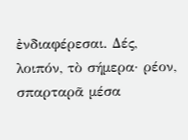ἐνδιαφέρεσαι. Δές, λοιπόν, τὸ σήμερα· ρέον, σπαρταρᾶ μέσα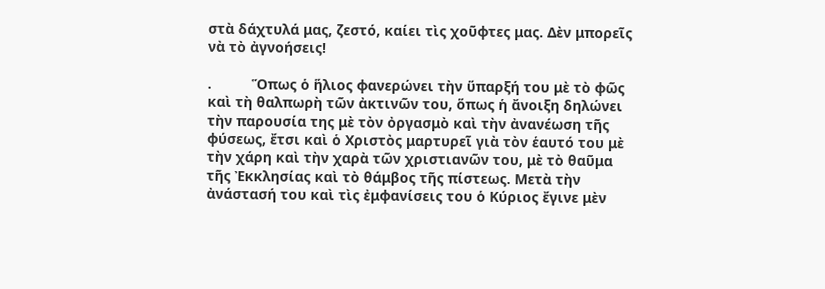στὰ δάχτυλά μας, ζεστό, καίει τὶς χοῦφτες μας. Δὲν μπορεῖς νὰ τὸ ἀγνοήσεις!

.          Ὅπως ὁ ἥλιος φανερώνει τὴν ὕπαρξή του μὲ τὸ φῶς καὶ τὴ θαλπωρὴ τῶν ἀκτινῶν του, ὅπως ἡ ἄνοιξη δηλώνει τὴν παρουσία της μὲ τὸν ὀργασμὸ καὶ τὴν ἀνανέωση τῆς φύσεως, ἔτσι καὶ ὁ Χριστὸς μαρτυρεῖ γιὰ τὸν ἑαυτό του μὲ τὴν χάρη καὶ τὴν χαρὰ τῶν χριστιανῶν του, μὲ τὸ θαῦμα τῆς Ἐκκλησίας καὶ τὸ θάμβος τῆς πίστεως. Μετὰ τὴν ἀνάστασή του καὶ τὶς ἐμφανίσεις του ὁ Κύριος ἔγινε μὲν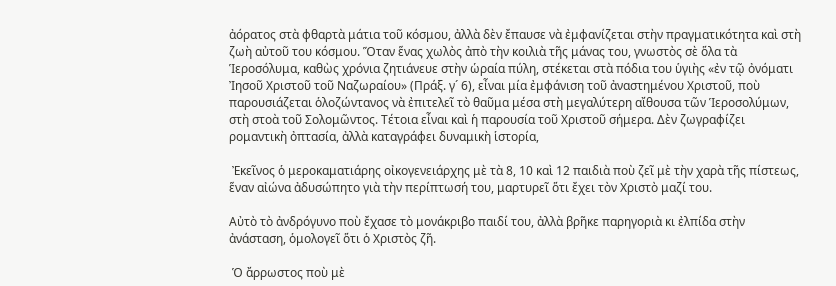ἀόρατος στὰ φθαρτὰ μάτια τοῦ κόσμου, ἀλλὰ δὲν ἔπαυσε νὰ ἐμφανίζεται στὴν πραγματικότητα καὶ στὴ ζωὴ αὐτοῦ του κόσμου. Ὅταν ἕνας χωλὸς ἀπὸ τὴν κοιλιὰ τῆς μάνας του, γνωστὸς σὲ ὅλα τὰ Ἱεροσόλυμα, καθὼς χρόνια ζητιάνευε στὴν ὡραία πύλη, στέκεται στὰ πόδια του ὑγιὴς «ἐν τῷ ὀνόματι Ἰησοῦ Χριστοῦ τοῦ Ναζωραίου» (Πράξ. γ´ 6), εἶναι μία ἐμφάνιση τοῦ ἀναστημένου Χριστοῦ, ποὺ παρουσιάζεται ὁλοζώντανος νὰ ἐπιτελεῖ τὸ θαῦμα μέσα στὴ μεγαλύτερη αἴθουσα τῶν Ἱεροσολύμων, στὴ στοὰ τοῦ Σολομῶντος. Τέτοια εἶναι καὶ ἡ παρουσία τοῦ Χριστοῦ σήμερα. Δὲν ζωγραφίζει ρομαντικὴ ὀπτασία, ἀλλὰ καταγράφει δυναμικὴ ἱστορία,

 Ἐκεῖνος ὁ μεροκαματιάρης οἰκογενειάρχης μὲ τὰ 8, 10 καὶ 12 παιδιὰ ποὺ ζεῖ μὲ τὴν χαρὰ τῆς πίστεως, ἕναν αἰώνα ἀδυσώπητο γιὰ τὴν περίπτωσή του, μαρτυρεῖ ὅτι ἔχει τὸν Χριστὸ μαζί του.

Αὐτὸ τὸ ἀνδρόγυνο ποὺ ἔχασε τὸ μονάκριβο παιδί του, ἀλλὰ βρῆκε παρηγοριὰ κι ἐλπίδα στὴν ἀνάσταση, ὁμολογεῖ ὅτι ὁ Χριστὸς ζῆ.

 Ὁ ἄρρωστος ποὺ μὲ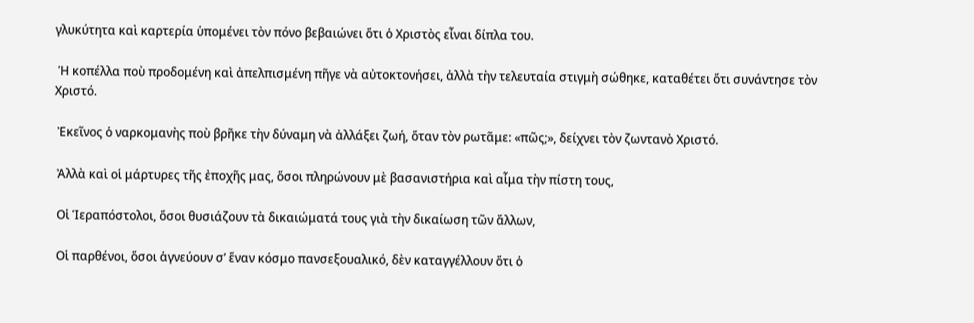γλυκύτητα καὶ καρτερία ὑπομένει τὸν πόνο βεβαιώνει ὅτι ὁ Χριστὸς εἶναι δίπλα του.

 Ἡ κοπέλλα ποὺ προδομένη καὶ ἀπελπισμένη πῆγε νὰ αὐτοκτονήσει, ἀλλὰ τὴν τελευταία στιγμὴ σώθηκε, καταθέτει ὅτι συνάντησε τὸν Χριστό.

 Ἐκεῖνος ὁ ναρκομανὴς ποὺ βρῆκε τὴν δύναμη νὰ ἀλλάξει ζωή, ὅταν τὸν ρωτᾶμε: «πῶς;», δείχνει τὸν ζωντανὸ Χριστό.

 Ἀλλὰ καὶ οἱ μάρτυρες τῆς ἐποχῆς μας, ὅσοι πληρώνουν μὲ βασανιστήρια καὶ αἷμα τὴν πίστη τους,

 Οἱ Ἱεραπόστολοι, ὅσοι θυσιάζουν τὰ δικαιώματά τους γιὰ τὴν δικαίωση τῶν ἄλλων,

 Οἱ παρθένοι, ὅσοι ἁγνεύουν σ’ ἕναν κόσμο πανσεξουαλικό, δὲν καταγγέλλουν ὅτι ὁ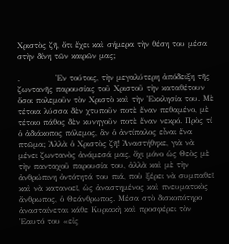Χριστὸς ζῆ, ὅτι ἔχει καὶ σήμερα τὴν θέση του μέσα στὴν δίνη τῶν καιρῶν μας;

.            Ἐν τούτοις, τὴν μεγαλύτερη ἀπόδειξη τῆς ζωντανῆς παρουσίας τοῦ Χριστοῦ τὴν καταθέτουν ὅσοι πολεμοῦν τὸν Χριστὸ καὶ τὴν Ἐκκλησία του. Μὲ τέτοια λύσσα δὲν χτυποῦν ποτὲ ἕναν πεθαμένο, μὲ τέτοιο πάθος δὲν κυνηγοῦν ποτὲ ἕναν νεκρό. Πρὸς τί ὁ ἀδιάκοπος πόλεμος, ἂν ὁ ἀντίπαλος εἶναι ἕνα πτῶμα; Ἀλλὰ ὁ Χριστὸς ζῆ! Ἀναστήθηκε, γιὰ νὰ μένει ζωντανὸς ἀνάμεσά μας, ὄχι μόνο ὡς Θεὸς μὲ τὴν πανταχοῦ παρουσία του, ἀλλὰ καὶ μὲ τὴν ἀνθρώπινη ὀντότητά του πιά, ποὺ ξέρει νὰ συμπαθεῖ καὶ νὰ κατανοεῖ, ὡς ἀναστημένος καὶ πνευματικὸς ἄνθρωπος, ὁ Θεάνθρωπος. Μέσα στὸ δισκοπότηρο ἀνασταίνεται κάθε Κυριακὴ καὶ προσφέρει τὸν Ἑαυτό του «εἰς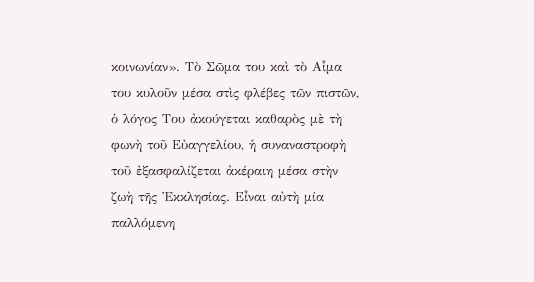κοινωνίαν». Τὸ Σῶμα του καὶ τὸ Αἷμα του κυλοῦν μέσα στὶς φλέβες τῶν πιστῶν, ὁ λόγος Του ἀκούγεται καθαρὸς μὲ τὴ φωνὴ τοῦ Εὐαγγελίου, ἡ συναναστροφὴ τοῦ ἐξασφαλίζεται ἀκέραιη μέσα στὴν ζωὴ τῆς Ἐκκλησίας. Εἶναι αὐτὴ μία παλλόμενη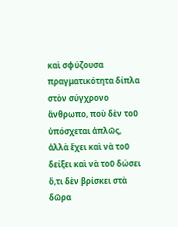καὶ σφύζουσα πραγματικότητα δίπλα στὸν σύγχρονο ἄνθρωπο, ποὺ δὲν τοῦ ὑπόσχεται ἁπλῶς, ἀλλὰ ἔχει καὶ νὰ τοῦ δείξει καὶ νὰ τοῦ δώσει ὅ,τι δὲν βρίσκει στὰ δῶρα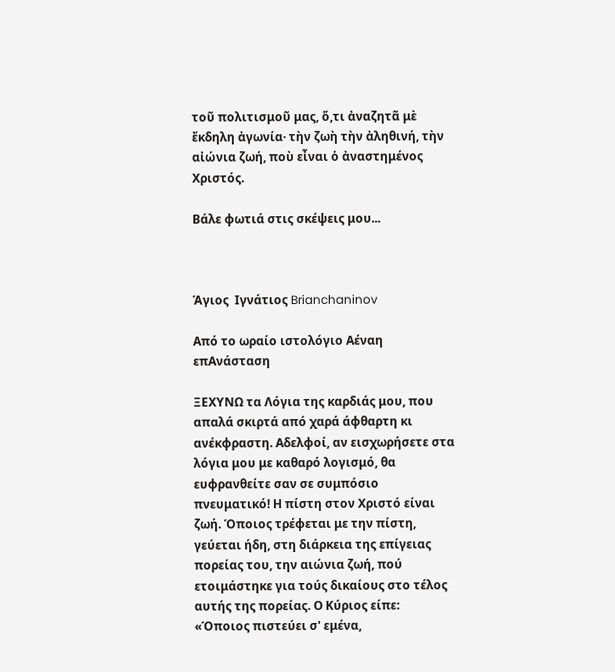τοῦ πολιτισμοῦ μας, ὅ,τι ἀναζητᾶ μὲ ἔκδηλη ἀγωνία· τὴν ζωὴ τὴν ἀληθινή, τὴν αἰώνια ζωή, ποὺ εἶναι ὁ ἀναστημένος Χριστός.

Βάλε φωτιά στις σκέψεις μου...



Άγιος  Ιγνάτιος Brianchaninov

Από το ωραίο ιστολόγιο Αέναη επΑνάσταση

ΞΕΧΥΝΩ τα Λόγια της καρδιάς μου, που απαλά σκιρτά από χαρά άφθαρτη κι ανέκφραστη. Αδελφοί, αν εισχωρήσετε στα λόγια μου με καθαρό λογισμό, θα ευφρανθείτε σαν σε συμπόσιο πνευματικό! Η πίστη στον Χριστό είναι ζωή. Όποιος τρέφεται με την πίστη, γεύεται ήδη, στη διάρκεια της επίγειας πορείας του, την αιώνια ζωή, πού ετοιμάστηκε για τούς δικαίους στο τέλος αυτής της πορείας. Ο Κύριος είπε: «Όποιος πιστεύει σ' εμένα,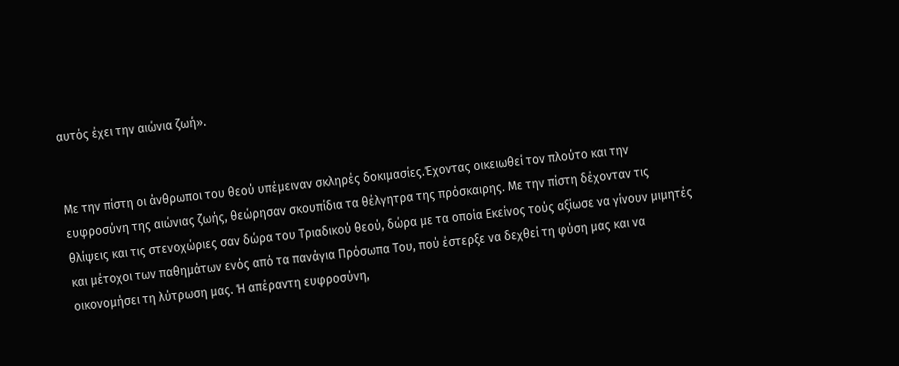αυτός έχει την αιώνια ζωή».


Με την πίστη οι άνθρωποι του θεού υπέμειναν σκληρές δοκιμασίες.Έχοντας οικειωθεί τον πλούτο και την ευφροσύνη της αιώνιας ζωής, θεώρησαν σκουπίδια τα θέλγητρα της πρόσκαιρης. Με την πίστη δέχονταν τις θλίψεις και τις στενοχώριες σαν δώρα του Τριαδικού θεού, δώρα με τα οποία Εκείνος τούς αξίωσε να γίνουν μιμητές και μέτοχοι των παθημάτων ενός από τα πανάγια Πρόσωπα Του, πού έστερξε να δεχθεί τη φύση μας και να οικονομήσει τη λύτρωση μας. Ή απέραντη ευφροσύνη,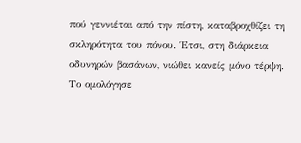πού γεννιέται από την πίστη, καταβροχθίζει τη σκληρότητα του πόνου. Έτσι, στη διάρκεια οδυνηρών βασάνων, νιώθει κανείς μόνο τέρψη. Το ομολόγησε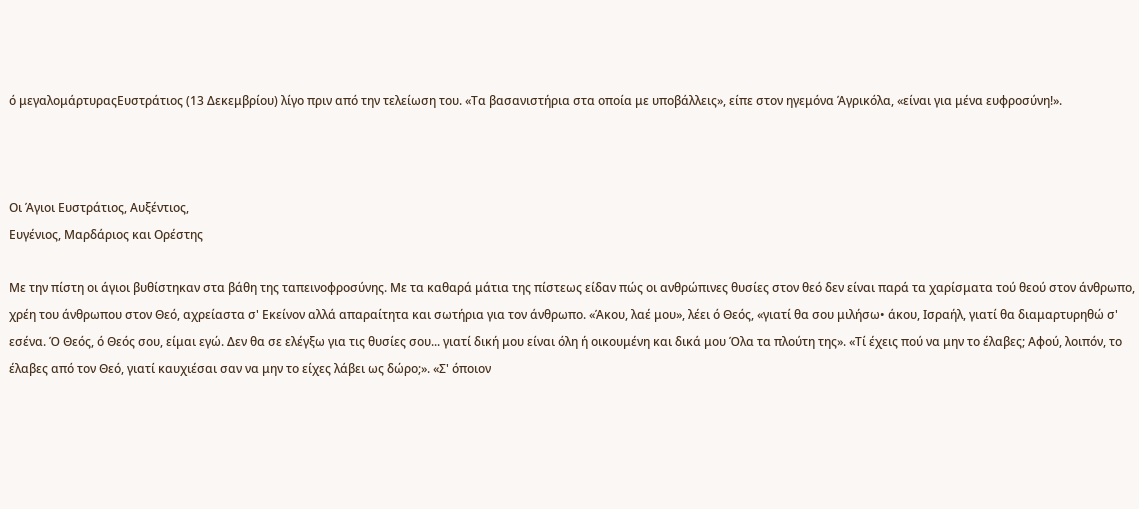ό μεγαλομάρτυραςΕυστράτιος (13 Δεκεμβρίου) λίγο πριν από την τελείωση του. «Τα βασανιστήρια στα οποία με υποβάλλεις», είπε στον ηγεμόνα Άγρικόλα, «είναι για μένα ευφροσύνη!».



Οι Άγιοι Ευστράτιος, Αυξέντιος,
Ευγένιος, Μαρδάριος και Ορέστης

Με την πίστη οι άγιοι βυθίστηκαν στα βάθη της ταπεινοφροσύνης. Με τα καθαρά μάτια της πίστεως είδαν πώς οι ανθρώπινες θυσίες στον θεό δεν είναι παρά τα χαρίσματα τού θεού στον άνθρωπο, χρέη του άνθρωπου στον Θεό, αχρείαστα σ' Εκείνον αλλά απαραίτητα και σωτήρια για τον άνθρωπο. «Άκου, λαέ μου», λέει ό Θεός, «γιατί θα σου μιλήσω• άκου, Ισραήλ, γιατί θα διαμαρτυρηθώ σ' εσένα. Ό Θεός, ό Θεός σου, είμαι εγώ. Δεν θα σε ελέγξω για τις θυσίες σου... γιατί δική μου είναι όλη ή οικουμένη και δικά μου Όλα τα πλούτη της». «Τί έχεις πού να μην το έλαβες; Αφού, λοιπόν, το έλαβες από τον Θεό, γιατί καυχιέσαι σαν να μην το είχες λάβει ως δώρο;». «Σ' όποιον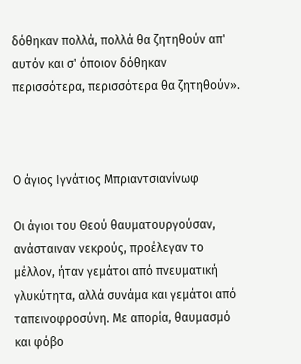δόθηκαν πολλά, πολλά θα ζητηθούν απ' αυτόν και σ' όποιον δόθηκαν περισσότερα, περισσότερα θα ζητηθούν».



Ο άγιος Ιγνάτιος Μπριαντσιανίνωφ

Οι άγιοι του Θεού θαυματουργούσαν, ανάσταιναν νεκρούς, προέλεγαν το μέλλον, ήταν γεμάτοι από πνευματική γλυκύτητα, αλλά συνάμα και γεμάτοι από ταπεινοφροσύνη. Με απορία, θαυμασμό και φόβο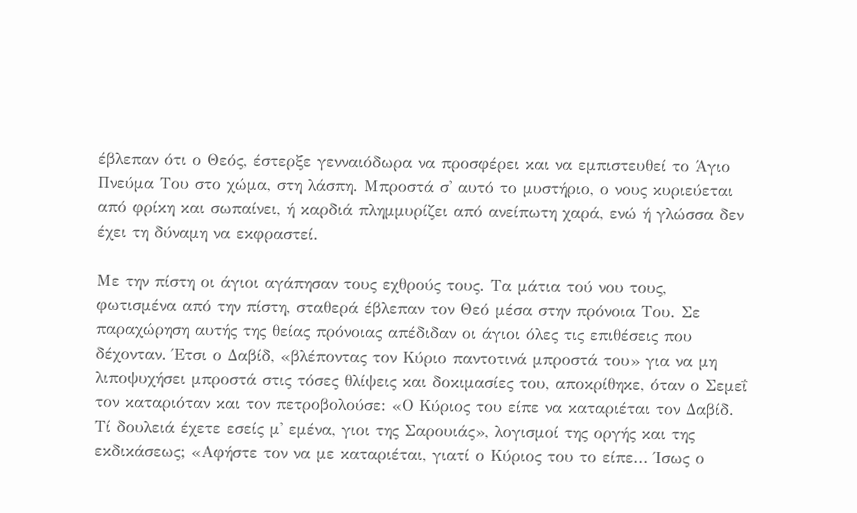έβλεπαν ότι ο Θεός, έστερξε γενναιόδωρα να προσφέρει και να εμπιστευθεί το Άγιο Πνεύμα Του στο χώμα, στη λάσπη. Μπροστά σ' αυτό το μυστήριο, ο νους κυριεύεται από φρίκη και σωπαίνει, ή καρδιά πλημμυρίζει από ανείπωτη χαρά, ενώ ή γλώσσα δεν έχει τη δύναμη να εκφραστεί.

Με την πίστη οι άγιοι αγάπησαν τους εχθρούς τους. Τα μάτια τού νου τους, φωτισμένα από την πίστη, σταθερά έβλεπαν τον Θεό μέσα στην πρόνοια Του. Σε παραχώρηση αυτής της θείας πρόνοιας απέδιδαν οι άγιοι όλες τις επιθέσεις που δέχονταν. Έτσι ο Δαβίδ, «βλέποντας τον Κύριο παντοτινά μπροστά του» για να μη λιποψυχήσει μπροστά στις τόσες θλίψεις και δοκιμασίες του, αποκρίθηκε, όταν ο Σεμεΐ τον καταριόταν και τον πετροβολούσε: «Ο Κύριος του είπε να καταριέται τον Δαβίδ. Τί δουλειά έχετε εσείς μ' εμένα, γιοι της Σαρουιάς», λογισμοί της οργής και της εκδικάσεως; «Αφήστε τον να με καταριέται, γιατί ο Κύριος του το είπε... Ίσως ο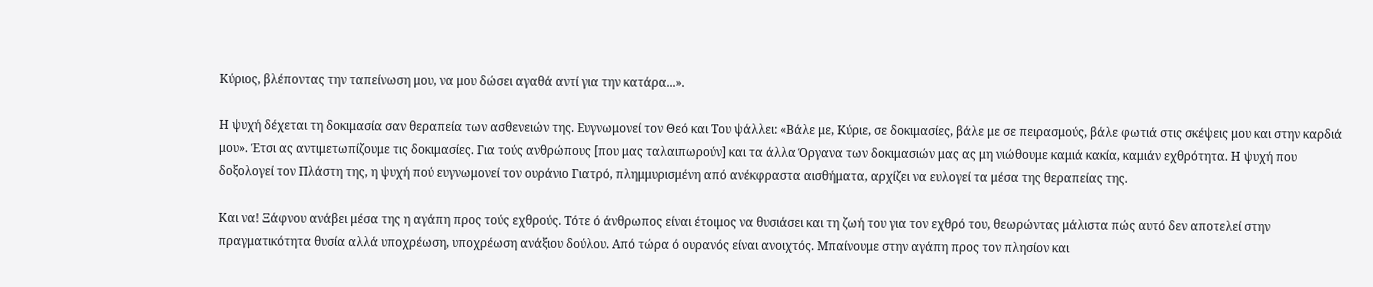Κύριος, βλέποντας την ταπείνωση μου, να μου δώσει αγαθά αντί για την κατάρα...».

Η ψυχή δέχεται τη δοκιμασία σαν θεραπεία των ασθενειών της. Ευγνωμονεί τον Θεό και Του ψάλλει: «Βάλε με, Κύριε, σε δοκιμασίες, βάλε με σε πειρασμούς, βάλε φωτιά στις σκέψεις μου και στην καρδιά μου». Έτσι ας αντιμετωπίζουμε τις δοκιμασίες. Για τούς ανθρώπους [που μας ταλαιπωρούν] και τα άλλα Όργανα των δοκιμασιών μας ας μη νιώθουμε καμιά κακία, καμιάν εχθρότητα. Η ψυχή που δοξολογεί τον Πλάστη της, η ψυχή πού ευγνωμονεί τον ουράνιο Γιατρό, πλημμυρισμένη από ανέκφραστα αισθήματα, αρχίζει να ευλογεί τα μέσα της θεραπείας της.

Και να! Ξάφνου ανάβει μέσα της η αγάπη προς τούς εχθρούς. Τότε ό άνθρωπος είναι έτοιμος να θυσιάσει και τη ζωή του για τον εχθρό του, θεωρώντας μάλιστα πώς αυτό δεν αποτελεί στην πραγματικότητα θυσία αλλά υποχρέωση, υποχρέωση ανάξιου δούλου. Από τώρα ό ουρανός είναι ανοιχτός. Μπαίνουμε στην αγάπη προς τον πλησίον και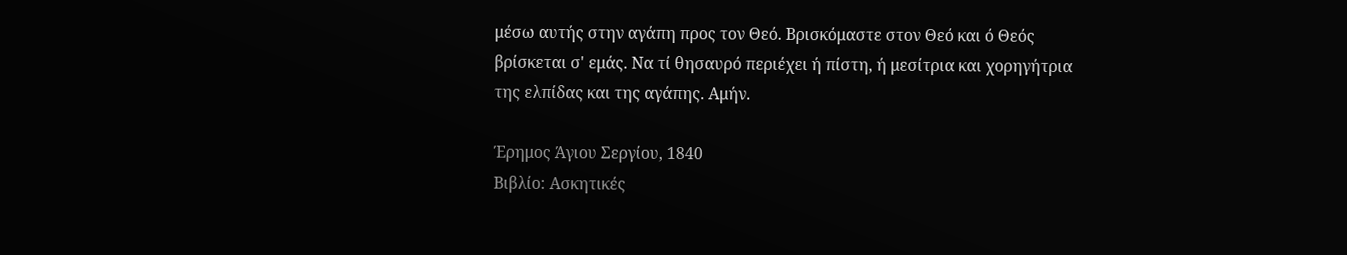μέσω αυτής στην αγάπη προς τον Θεό. Βρισκόμαστε στον Θεό και ό Θεός βρίσκεται σ' εμάς. Να τί θησαυρό περιέχει ή πίστη, ή μεσίτρια και χορηγήτρια της ελπίδας και της αγάπης. Αμήν.

Έρημος Άγιου Σεργίου, 1840
Βιβλίο: Ασκητικές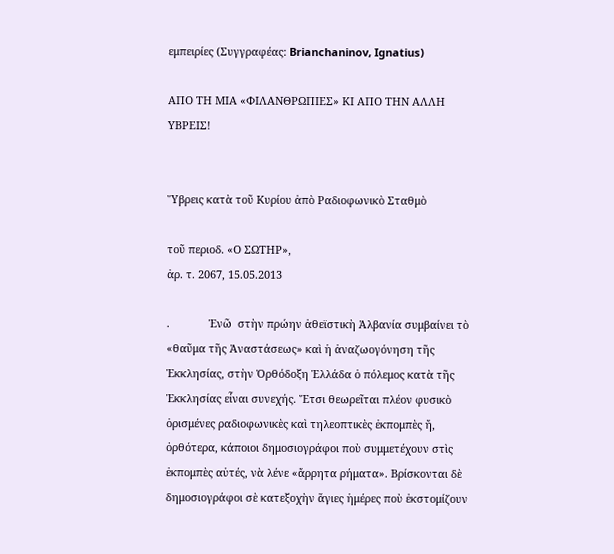εμπειρίες (Συγγραφέας: Brianchaninov, Ignatius)

ΑΠΟ ΤΗ ΜΙΑ «ΦΙΛΑΝΘΡΩΠΙΕΣ» ΚΙ ΑΠΟ ΤΗΝ ΑΛΛΗ ΥΒΡΕΙΣ!


Ὕβρεις κατὰ τοῦ Κυρίου ἀπὸ Ραδιοφωνικὸ Σταθμὸ

τοῦ περιοδ. «Ο ΣΩΤΗΡ»,
ἀρ. τ. 2067, 15.05.2013

.             Ἐνῶ  στὴν πρώην ἀθεϊστικὴ Ἀλβανία συμβαίνει τὸ «θαῦμα τῆς Ἀναστάσεως» καὶ ἡ ἀναζωογόνηση τῆς Ἑκκλησίας, στὴν Ὀρθόδοξη Ἑλλάδα ὁ πόλεμος κατὰ τῆς Ἐκκλησίας εἶναι συνεχής. Ἔτσι θεωρεῖται πλέον φυσικὸ ὁρισμένες ραδιοφωνικὲς καὶ τηλεοπτικὲς ἐκπομπὲς ἤ, ὀρθότερα, κάποιοι δημοσιογράφοι ποὺ συμμετέχουν στὶς ἐκπομπὲς αὐτές, νὰ λένε «ἄρρητα ρήματα». Βρίσκονται δὲ δημοσιογράφοι σὲ κατεξοχὴν ἅγιες ἡμέρες ποὺ ἐκστομίζουν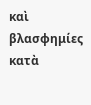καὶ βλασφημίες κατὰ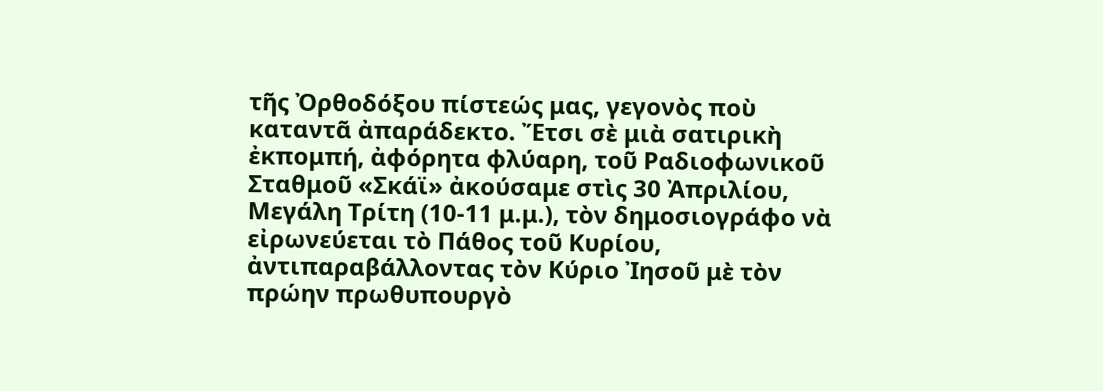τῆς Ὀρθοδόξου πίστεώς μας, γεγονὸς ποὺ καταντᾶ ἀπαράδεκτο. Ἔτσι σὲ μιὰ σατιρικὴ ἐκπομπή, ἀφόρητα φλύαρη, τοῦ Ραδιοφωνικοῦ Σταθμοῦ «Σκάϊ» ἀκούσαμε στὶς 30 Ἀπριλίου, Μεγάλη Τρίτη (10-11 μ.μ.), τὸν δημοσιογράφο νὰ εἰρωνεύεται τὸ Πάθος τοῦ Κυρίου, ἀντιπαραβάλλοντας τὸν Κύριο Ἰησοῦ μὲ τὸν πρώην πρωθυπουργὸ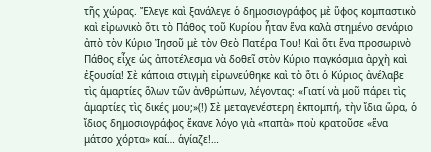τῆς χώρας. Ἔλεγε καὶ ξανάλεγε ὁ δημοσιογράφος μὲ ὕφος κομπαστικὸ καὶ εἰρωνικὸ ὅτι τὸ Πάθος τοῦ Κυρίου ἦταν ἕνα καλὰ στημένο σενάριο ἀπὸ τὸν Κύριο Ἰησοῦ μὲ τὸν Θεὸ Πατέρα Tου! Καὶ ὅτι ἕνα προσωρινὸ Πάθος εἶχε ὡς ἀποτέλεσμα νὰ δοθεῖ στὸν Κύριο παγκόσμια ἀρχὴ καὶ ἐξουσία! Σὲ κάποια στιγμὴ εἰρωνεύθηκε καὶ τὸ ὅτι ὁ Κύριος ἀνέλαβε τὶς ἁμαρτίες ὅλων τῶν ἀνθρώπων, λέγοντας: «Γιατί νὰ μοῦ πάρει τὶς ἁμαρτίες τὶς δικές μου;»(!) Σὲ μεταγενέστερη ἐκπομπή, τὴν ἴδια ὥρα, ὁ ἴδιος δημοσιογράφος ἔκανε λόγο γιὰ «παπὰ» ποὺ κρατοῦσε «ἕνα μάτσο χόρτα» καί… ἁγίαζε!…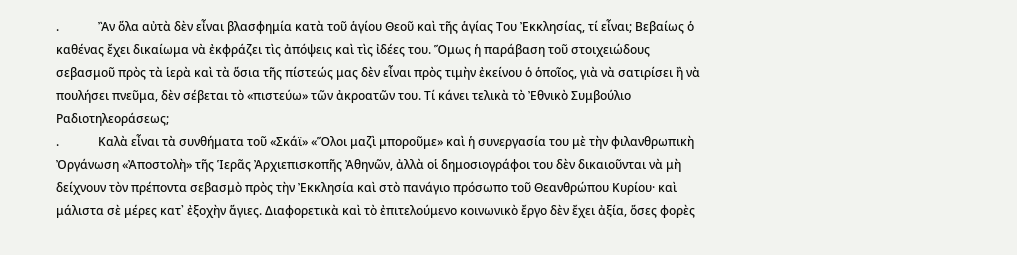.             Ἂν ὅλα αὐτὰ δὲν εἶναι βλασφημία κατὰ τοῦ ἁγίου Θεοῦ καὶ τῆς ἁγίας Tου Ἐκκλησίας, τί εἶναι; Βεβαίως ὁ καθένας ἔχει δικαίωμα νὰ ἐκφράζει τὶς ἀπόψεις καὶ τὶς ἰδέες του. Ὅμως ἡ παράβαση τοῦ στοιχειώδους σεβασμοῦ πρὸς τὰ ἱερὰ καὶ τὰ ὅσια τῆς πίστεώς μας δὲν εἶναι πρὸς τιμὴν ἐκείνου ὁ ὁποῖος, γιὰ νὰ σατιρίσει ἢ νὰ πουλήσει πνεῦμα, δὲν σέβεται τὸ «πιστεύω» τῶν ἀκροατῶν του. Τί κάνει τελικὰ τὸ Ἐθνικὸ Συμβούλιο Ραδιοτηλεοράσεως;
.             Καλὰ εἶναι τὰ συνθήματα τοῦ «Σκάϊ» «Ὅλοι μαζὶ μποροῦμε» καὶ ἡ συνεργασία του μὲ τὴν φιλανθρωπικὴ Ὀργάνωση «Ἀποστολὴ» τῆς Ἱερᾶς Ἀρχιεπισκοπῆς Ἀθηνῶν, ἀλλὰ οἱ δημοσιογράφοι του δὲν δικαιοῦνται νὰ μὴ δείχνουν τὸν πρέποντα σεβασμὸ πρὸς τὴν Ἐκκλησία καὶ στὸ πανάγιο πρόσωπο τοῦ Θεανθρώπου Κυρίου· καὶ μάλιστα σὲ μέρες κατ᾽ ἐξοχὴν ἅγιες. Διαφορετικὰ καὶ τὸ ἐπιτελούμενο κοινωνικὸ ἔργο δὲν ἔχει ἀξία, ὅσες φορὲς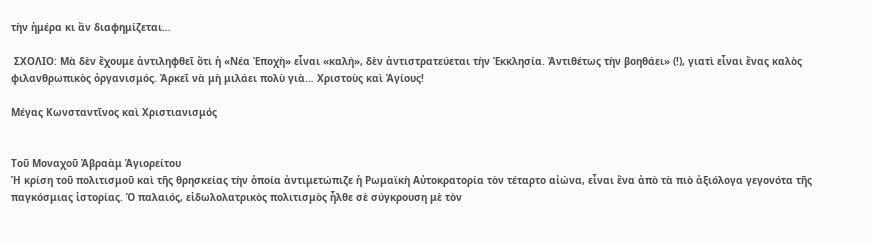τὴν ἡμέρα κι ἂν διαφημίζεται…

 ΣΧΟΛΙΟ: Μὰ δὲν ἔχουμε ἀντιληφθεῖ ὅτι ἡ «Νέα Ἐποχὴ» εἶναι «καλή», δὲν ἀντιστρατεύεται τὴν Ἐκκλησία. Ἀντιθέτως τὴν βοηθάει» (!), γιατὶ εἶναι ἕνας καλὸς φιλανθρωπικὸς ὀργανισμός. Ἀρκεῖ νὰ μὴ μιλάει πολὺ γιὰ… Χριστοὺς καὶ Ἁγίους!

Μέγας Κωνσταντῖνος καὶ Χριστιανισμός


Τοῦ Μοναχοῦ Ἀβραὰμ Ἁγιορείτου
Ἡ κρίση τοῦ πολιτισμοῦ καὶ τῆς θρησκείας τὴν ὁποία ἀντιμετώπιζε ἡ Ρωμαϊκὴ Αὐτοκρατορία τὸν τέταρτο αἰώνα, εἶναι ἕνα ἀπὸ τὰ πιὸ ἀξιόλογα γεγονότα τῆς παγκόσμιας ἱστορίας. Ὁ παλαιός, εἰδωλολατρικὸς πολιτισμὸς ἦλθε σὲ σύγκρουση μὲ τὸν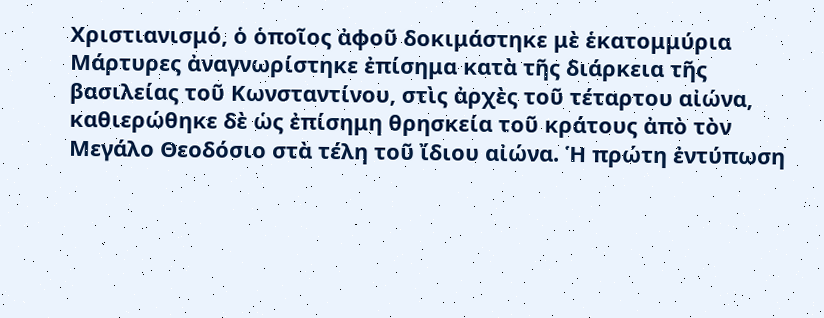Χριστιανισμό, ὁ ὁποῖος ἀφοῦ δοκιμάστηκε μὲ ἑκατομμύρια Μάρτυρες ἀναγνωρίστηκε ἐπίσημα κατὰ τῆς διάρκεια τῆς βασιλείας τοῦ Κωνσταντίνου, στὶς ἀρχὲς τοῦ τέταρτου αἰώνα, καθιερώθηκε δὲ ὡς ἐπίσημη θρησκεία τοῦ κράτους ἀπὸ τὸν Μεγάλο Θεοδόσιο στὰ τέλη τοῦ ἴδιου αἰώνα. Ἡ πρώτη ἐντύπωση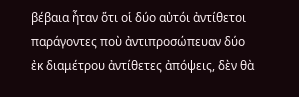βέβαια ἦταν ὅτι οἱ δύο αὐτόι ἀντίθετοι παράγοντες ποὺ ἀντιπροσώπευαν δύο ἐκ διαμέτρου ἀντίθετες ἀπόψεις, δὲν θὰ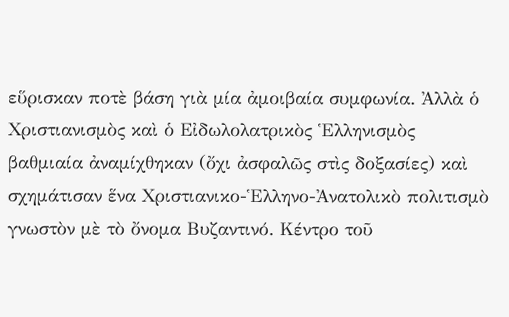εὕρισκαν ποτὲ βάση γιὰ μία ἀμοιβαία συμφωνία. Ἀλλὰ ὁ Χριστιανισμὸς καὶ ὁ Εἰδωλολατρικὸς Ἑλληνισμὸς βαθμιαία ἀναμίχθηκαν (ὄχι ἀσφαλῶς στὶς δοξασίες) καὶ σχημάτισαν ἕνα Χριστιανικο-Ἑλληνο-Ἀνατολικὸ πολιτισμὸ γνωστὸν μὲ τὸ ὄνομα Βυζαντινό. Κέντρο τοῦ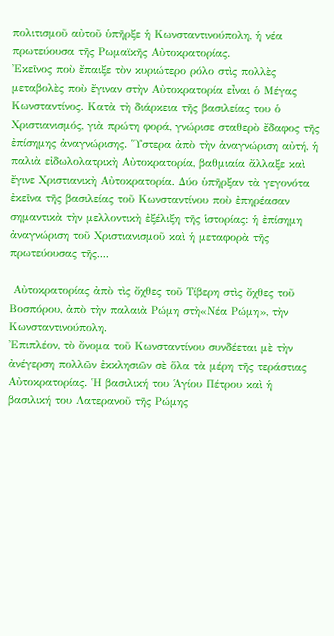πολιτισμοῦ αὐτοῦ ὑπῆρξε ἡ Κωνσταντινούπολη, ἡ νέα πρωτεύουσα τῆς Ρωμαϊκῆς Αὐτοκρατορίας.
Ἐκεῖνος ποὺ ἔπαιξε τὸν κυριώτερο ρόλο στὶς πολλὲς μεταβολὲς ποὺ ἔγιναν στὴν Αὐτοκρατορία εἶναι ὁ Μέγας Κωνσταντίνος. Κατὰ τὴ διάρκεια τῆς βασιλείας του ὁ Χριστιανισμός, γιὰ πρώτη φορά, γνώρισε σταθερὸ ἔδαφος τῆς ἐπίσημης ἀναγνώρισης. Ὕστερα ἀπὸ τὴν ἀναγνώριση αὐτή, ἡ παλιὰ εἰδωλολατρικὴ Αὐτοκρατορία, βαθμιαία ἄλλαξε καὶ ἔγινε Χριστιανικὴ Αὐτοκρατορία. Δύο ὑπῆρξαν τὰ γεγονότα ἐκεῖνα τῆς βασιλείας τοῦ Κωνσταντίνου ποὺ ἐπηρέασαν σημαντικὰ τὴν μελλοντικὴ ἐξέλιξη τῆς ἱστορίας: ἡ ἐπίσημη ἀναγνώριση τοῦ Χριστιανισμοῦ καὶ ἡ μεταφορὰ τῆς πρωτεύουσας τῆς....

 Αὐτοκρατορίας ἀπὸ τὶς ὄχθες τοῦ Τίβερη στὶς ὄχθες τοῦ Βοσπόρου, ἀπὸ τὴν παλαιὰ Ρώμη στὴ«Νέα Ρώμη», τὴν Κωνσταντινούπολη.
Ἐπιπλέον, τὸ ὄνομα τοῦ Κωνσταντίνου συνδέεται μὲ τὴν ἀνέγερση πολλῶν ἐκκλησιῶν σὲ ὅλα τὰ μέρη τῆς τεράστιας Αὐτοκρατορίας. Ἡ βασιλική του Ἁγίου Πέτρου καὶ ἡ βασιλική του Λατερανοῦ τῆς Ρώμης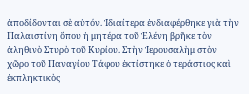ἀποδίδονται σὲ αὐτόν. Ἰδιαίτερα ἐνδιαφέρθηκε γιὰ τὴν Παλαιστίνη ὅπου ἡ μητέρα τοῦ Ἑλένη βρῆκε τὸν ἀληθινὸ Στυρὸ τοῦ Κυρίου. Στὴν Ἱερουσαλὴμ στὸν χῶρο τοῦ Παναγίου Τάφου ἐκτίστηκε ὁ τεράστιος καὶ ἐκπληκτικὸς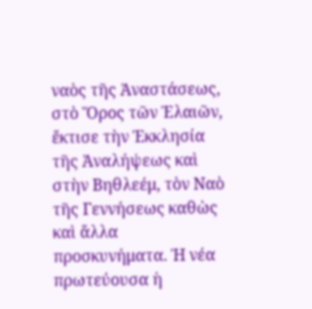ναὸς τῆς Ἀναστάσεως, στὸ Ὅρος τῶν Ἐλαιῶν, ἔκτισε τὴν Ἐκκλησία τῆς Ἀναλήψεως καὶ στὴν Βηθλεέμ, τὸν Ναὸ τῆς Γεννήσεως καθὼς καὶ ἄλλα προσκυνήματα. Ἡ νέα πρωτεύουσα ἡ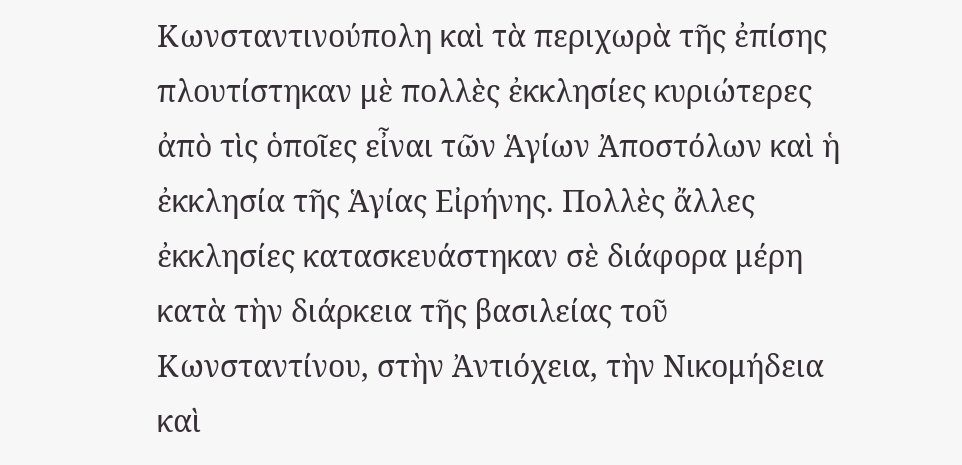Κωνσταντινούπολη καὶ τὰ περιχωρὰ τῆς ἐπίσης πλουτίστηκαν μὲ πολλὲς ἐκκλησίες κυριώτερες ἀπὸ τὶς ὁποῖες εἶναι τῶν Ἁγίων Ἀποστόλων καὶ ἡ ἐκκλησία τῆς Ἁγίας Εἰρήνης. Πολλὲς ἄλλες ἐκκλησίες κατασκευάστηκαν σὲ διάφορα μέρη κατὰ τὴν διάρκεια τῆς βασιλείας τοῦ Κωνσταντίνου, στὴν Ἀντιόχεια, τὴν Νικομήδεια καὶ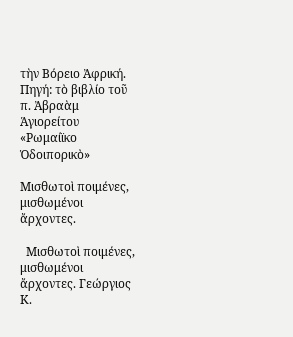τὴν Βόρειο Ἀφρική.
Πηγή: τὸ βιβλίο τοῦ π. Ἀβραὰμ Ἁγιορείτου «Ρωμαίϊκο Ὁδοιπορικὸ»

Μισθωτοὶ ποιμένες, μισθωμένοι ἄρχοντες.

  Μισθωτοὶ ποιμένες, μισθωμένοι ἄρχοντες. Γεώργιος Κ.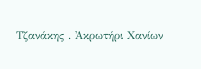Τζανάκης . Ἀκρωτήρι Χανίων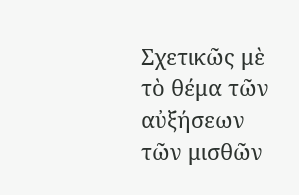Σχετικῶς μὲ τὸ θέμα τῶν αὐξήσεων τῶν μισθῶν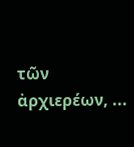τῶν ἀρχιερέων, ...